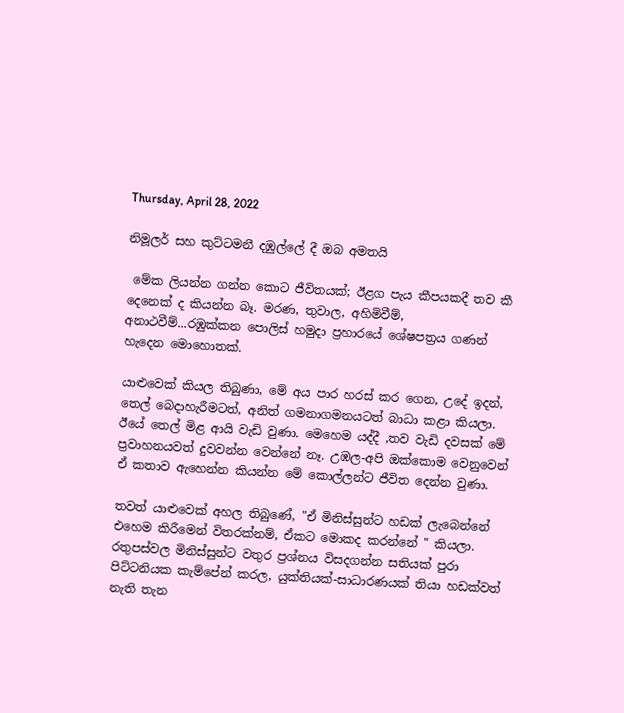Thursday, April 28, 2022

නිමූලර් සහ කුට්ටමනී දඹුල්ලේ දී ඔබ අමතයි

 මේක ලියන්න ගන්න කොට ජීවිතයක්; ඊළග පැය කීපයකදී තව කී දෙනෙක් ද කියන්න බෑ. මරණ, තුවාල, අහිමිවීම්, අනාථවීම්...රඹුක්කන පොලිස් හමුදා ප්‍රහාරයේ ශේෂපත්‍රය ගණන් හැදෙන මොහොතක්.

යාළුවෙක් කියල තිබුණා, මේ අය පාර හරස් කර ගෙන, උදේ ඉදන්, තෙල් බෙදාහැරීමටත්, අනිත් ගමනාගමනයටත් බාධා කළා කියලා. ඊයේ තෙල් මිළ ආයි වැඩි වුණා. මෙහෙම යද්දී ,තව වැඩි දවසක් මේ ප්‍රවාහනයවත් දුවවන්න වෙන්නේ නෑ. උඹල-අපි ඔක්කොම වෙනුවෙන් ඒ කතාව ඇහෙන්න කියන්න මේ කොල්ලන්ට ජීවිත දෙන්න වුණා.

තවත් යාළුවෙක් අහල තිබුණේ, "ඒ මිනිස්සුන්ට හඩක් ලැබෙන්නේ එහෙම කිරීමෙන් විතරක්නම්, ඒකට මොකද කරන්නේ " කියලා. රතුපස්වල මිනිස්සුන්ට වතුර ප්‍රශ්නය විසදගන්න සතියක් පුරා පිට්ටනියක කැම්පේන් කරල, යුක්තියක්-සාධාරණයක් තියා හඩක්වත් නැති තැන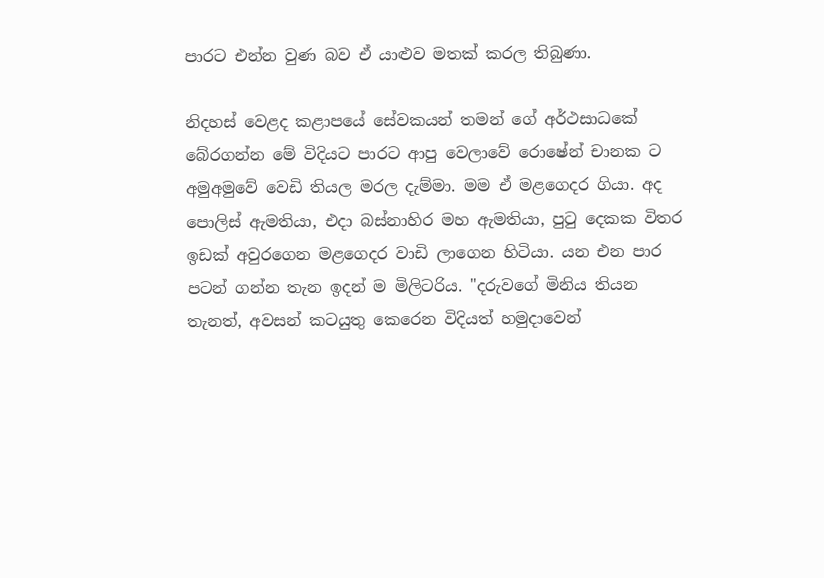පාරට එන්න වුණ බව ඒ යාළුව මතක් කරල තිබුණා.

නිදහස් වෙළද කළාපයේ සේවකයන් තමන් ගේ අර්ථසාධකේ බේරගන්න මේ විදියට පාරට ආපු වෙලාවේ රොෂේන් චානක ට අමුඅමුවේ වෙඩි තියල මරල දැම්මා. මම ඒ මළගෙදර ගියා. අද පොලිස් ඇමතියා, එදා බස්නාහිර මහ ඇමතියා, පුටු දෙකක විතර ඉඩක් අවුරගෙන මළගෙදර වාඩි ලාගෙන හිටියා. යන එන පාර පටන් ගන්න තැන ඉදන් ම මිලිටරිය. "දරුවගේ මිනිය තියන තැනත්, අවසන් කටයුතු කෙරෙන විදියත් හමුදාවෙන්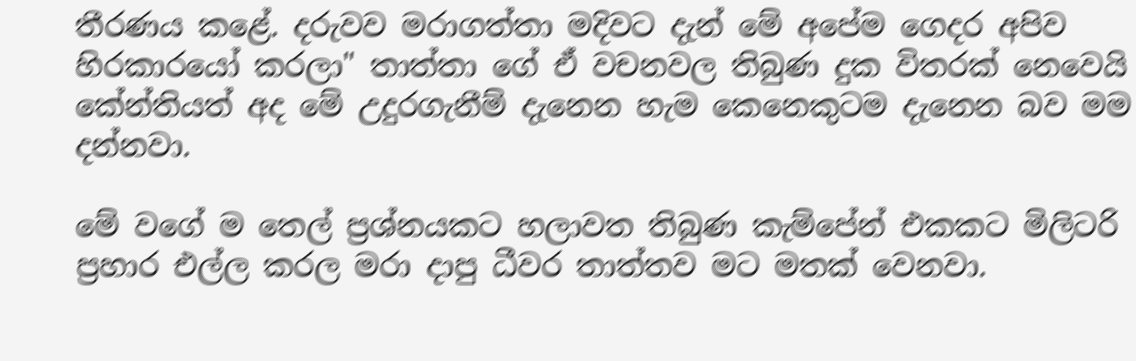තීරණය කළේ. දරුවව මරාගත්තා මදිවට දැන් මේ අපේම ගෙදර අපිව හිරකාරයෝ කරලා" තාත්තා ගේ ඒ වචනවල තිබුණ දුක විතරක් නෙවෙයි කේන්තියත් අද මේ උදුරගැනීම් දැනෙන හැම කෙනෙකුටම දැනෙන බව මම දන්නවා.

මේ වගේ ම තෙල් ප්‍රශ්නයකට හලාවත තිබුණ කැම්පේන් එකකට මිලිටරි ප්‍රහාර එල්ල කරල මරා දාපු ධීවර තාත්තව මට මතක් වෙනවා.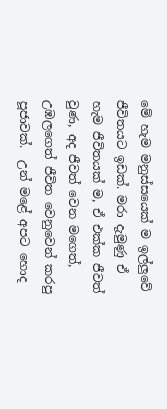මේ හැම මනුස්සයෙක් ම ඉල්ලුවේ ජීවිතයට ඉඩක්. මරා දැමුණු ඒ හැම ජීවිතයක් ම, ඒ එක්ක ජීවත් වුණ, අද ජීවත් වෙන මගෙත්, උඹලගෙත් ජීවිත වෙනුවෙන් කරපු පූජාවක්.  උන් මළේ අපට හොද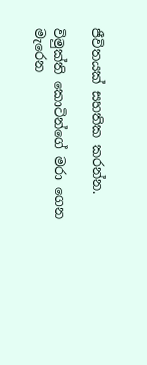ජීවිතයක් සහතික කරන්න.

විමුක්ති කොටින්ගේ මරා ගෙන මැරෙන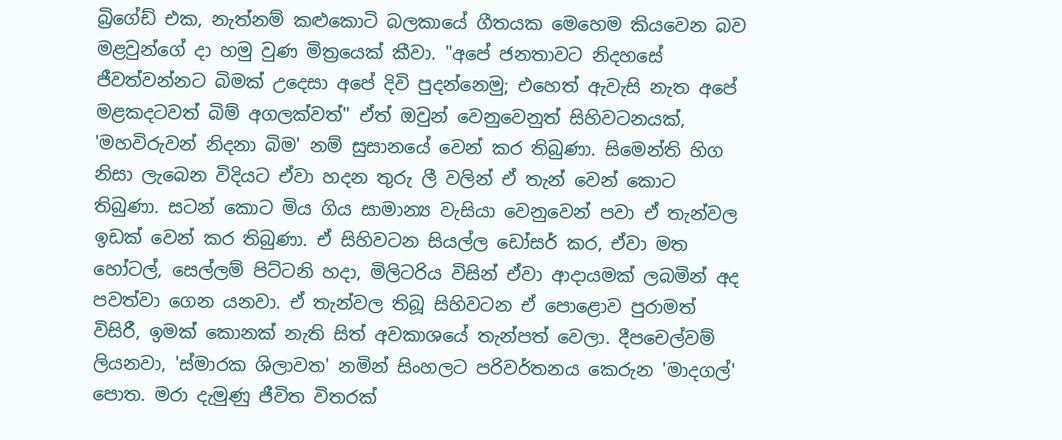බ්‍රිගේඩ් එක, නැත්නම් කළුකොටි බලකායේ ගීතයක මෙහෙම කියවෙන බව මළවුන්ගේ දා හමු වුණ මිත්‍රයෙක් කීවා. "අපේ ජනතාවට නිදහසේ ජීවත්වන්නට බිමක් උදෙසා අපේ දිවි පුදන්නෙමු; එහෙත් ඇවැසි නැත අපේ මළකදටවත් බිම් අගලක්වත්" ඒත් ඔවුන් වෙනුවෙනුත් සිහිවටනයක්, 'මහවිරුවන් නිදනා බිම' නම් සුසානයේ වෙන් කර තිබුණා. සිමෙන්ති හිග නිසා ලැබෙන විදියට ඒවා හදන තුරු ලී වලින් ඒ තැන් වෙන් කොට තිබුණා. සටන් කොට මිය ගිය සාමාන්‍ය වැසියා වෙනුවෙන් පවා ඒ තැන්වල ඉඩක් වෙන් කර තිබුණා. ඒ සිහිවටන සියල්ල ඩෝසර් කර, ඒවා මත හෝටල්, සෙල්ලම් පිට්ටනි හදා, මිලිටරිය විසින් ඒවා ආදායමක් ලබමින් අද පවත්වා ගෙන යනවා. ඒ තැන්වල තිබූ සිහිවටන ඒ පොළොව පුරාමත් විසිරී, ඉමක් කොනක් නැති සිත් අවකාශයේ තැන්පත් වෙලා. දීපචෙල්වම් ලියනවා, 'ස්මාරක ශිලාවත' නමින් සිංහලට පරිවර්තනය කෙරුන 'මාදගල්' පොත. මරා දැමුණු ජීවිත විතරක්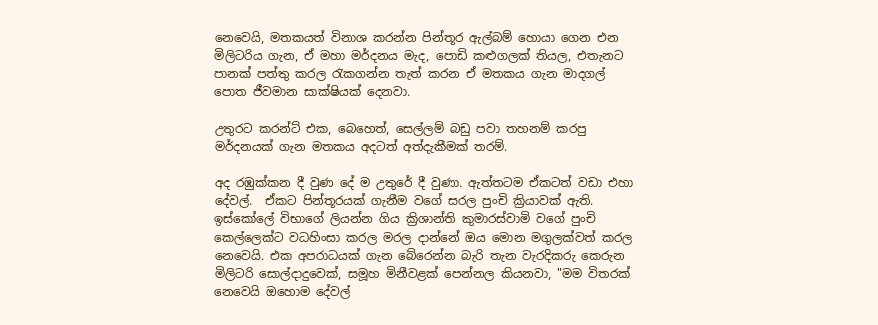නෙවෙයි, මතකයත් විනාශ කරන්න පින්තූර ඇල්බම් හොයා ගෙන එන මිලිටරිය ගැන, ඒ මහා මර්දනය මැද, පොඩි කළුගලක් තියල, එතැනට පානක් පත්තු කරල රැකගන්න තැත් කරන ඒ මතකය ගැන මාදගල් පොත ජීවමාන සාක්ෂියක් දෙනවා.

උතුරට කරන්ට් එක, බෙහෙත්, සෙල්ලම් බඩු පවා තහනම් කරපු මර්දනයක් ගැන මතකය අදටත් අත්දැකීමක් තරම්.

අද රඹුක්කන දී වුණ දේ ම උතුරේ දී වුණා. ඇත්තටම ඒකටත් වඩා එහා දේවල්.  ඒකට පින්තූරයක් ගැනීම වගේ සරල පුංචි ක්‍රියාවක් ඇති. ඉස්කෝලේ විභාගේ ලියන්න ගිය ක්‍රිශාන්ති කුමාරස්වාමි වගේ පුංචි කෙල්ලෙක්ට වධහිංසා කරල මරල දාන්නේ ඔය මොන මගුලක්වත් කරල නෙවෙයි. එක අපරාධයක් ගැන බේරෙන්න බැරි තැන වැරදිකරු කෙරුන මිලිටරි සොල්දාදුවෙක්, සමූහ මිනීවළක් පෙන්නල කියනවා, "මම විතරක් නෙවෙයි ඔහොම දේවල්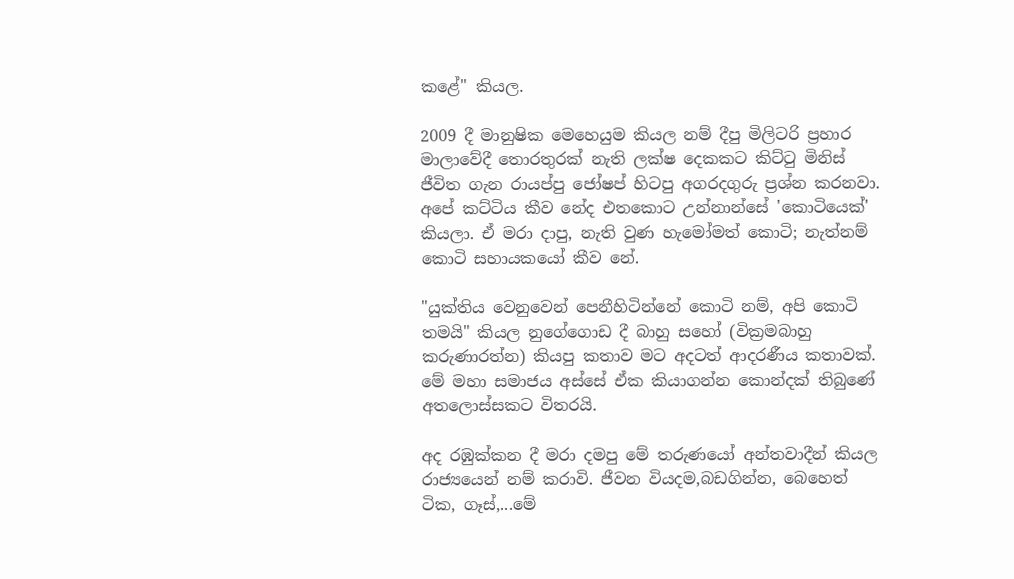කළේ" කියල.

2009 දී මානුෂික මෙහෙයුම කියල නම් දීපු මිලිටරි ප්‍රහාර මාලාවේදී තොරතුරක් නැති ලක්ෂ දෙකකට කිට්ටු මිනිස් ජීවිත ගැන රායප්පු ජෝෂප් හිටපු අගරදගුරු ප්‍රශ්න කරනවා. අපේ කට්ටිය කීව නේද එතකොට උන්නාන්සේ 'කොටියෙක්' කියලා. ඒ මරා දාපු, නැති වුණ හැමෝමත් කොටි; නැත්නම් කොටි සහායකයෝ කීව නේ.

"යුක්තිය වෙනුවෙන් පෙනීහිටින්නේ කොටි නම්, අපි කොටි තමයි" කියල නුගේගොඩ දී බාහු සහෝ (වික්‍රමබාහු කරුණාරත්න) කියපු කතාව මට අදටත් ආදරණීය කතාවක්. මේ මහා සමාජය අස්සේ ඒක කියාගන්න කොන්දක් තිබුණේ අතලොස්සකට විතරයි.

අද රඹුක්කන දී මරා දමපු මේ තරුණයෝ අන්තවාදීන් කියල රාජ්‍යයෙන් නම් කරාවි. ජීවන වියදම,බඩගින්න, බෙහෙත් ටික, ගෑස්,...මේ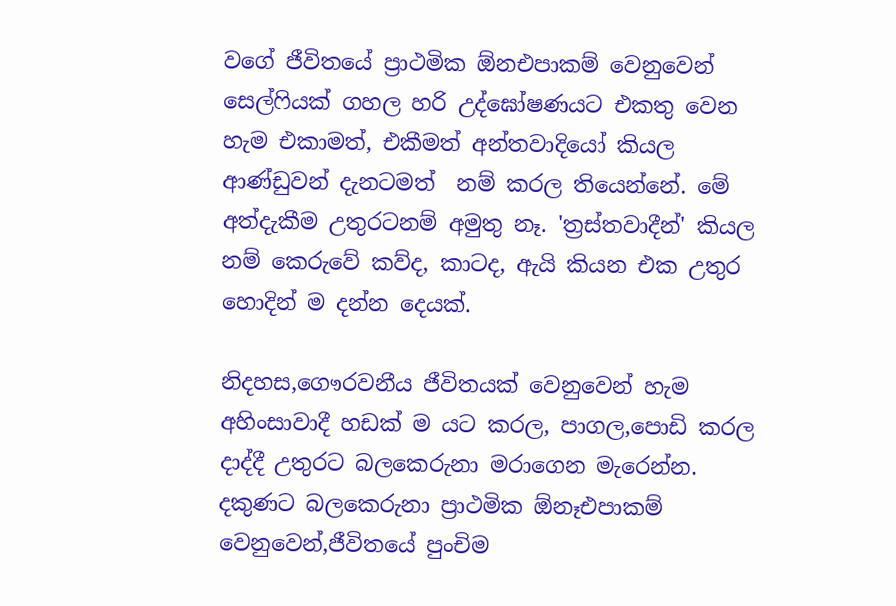වගේ ජීවිතයේ ප්‍රාථමික ඕනඑපාකම් වෙනුවෙන් සෙල්ෆියක් ගහල හරි උද්ඝෝෂණයට එකතු වෙන  හැම එකාමත්, එකීමත් අන්තවාදියෝ කියල ආණ්ඩුවන් දැනටමත්  නම් කරල තියෙන්නේ. මේ අත්දැකීම උතුරටනම් අමුතු නෑ. 'ත්‍රස්තවාදීන්' කියල නම් කෙරුවේ කව්ද, කාටද, ඇයි කියන එක උතුර හොදින් ම දන්න දෙයක්.

නිදහස,ගෞරවනීය ජීවිතයක් වෙනුවෙන් හැම අහිංසාවාදී හඩක් ම යට කරල, පාගල,පොඩි කරල දාද්දී උතුරට බලකෙරුනා මරාගෙන මැරෙන්න. දකුණට බලකෙරුනා ප්‍රාථමික ඕනෑඑපාකම් වෙනුවෙන්,ජීවිතයේ පුංචිම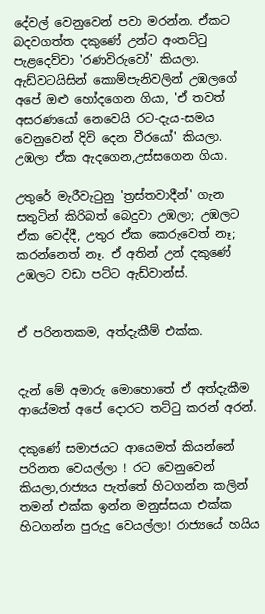දේවල් වෙනුවෙන් පවා මරන්න. ඒකට බදවගත්ත දකුණේ උන්ට අංතට්ටු පැළදෙව්වා 'රණවිරුවෝ' කියලා. ඇඩ්වටයිසින් කොම්පැනිවලින් උඹලගේ අපේ ඔළු හෝදගෙන ගියා, 'ඒ තවත් අසරණයෝ නෙවෙයි රට-දැය-සමය වෙනුවෙන් දිවි දෙන වීරයෝ' කියලා. උඹලා ඒක ඇදගෙන,උස්සගෙන ගියා.

උතුරේ මැරීවැටුනු 'ත්‍රස්තවාදීන්' ගැන සතුටින් කිරිබත් බෙදුවා උඹලා; උඹලට ඒක වෙද්දී, උතුර ඒක කෙරුවෙත් නෑ; කරන්නෙත් නෑ. ඒ අතින් උන් දකුණේ උඹලට වඩා පට්ට ඇඩ්වාන්ස්.


ඒ පරිනතකම, අත්දැකීම් එක්ක.


දැන් මේ අමාරු මොහොතේ ඒ අත්දැකීම ආයේමත් අපේ දොරට තට්ටු කරන් අරන්.

දකුණේ සමාජයට ආයෙමත් කියන්නේ පරිනත වෙයල්ලා ! රට වෙනුවෙන් කියලා,රාජ්‍යය පැත්තේ හිටගන්න කලින් තමන් එක්ක ඉන්න මනුස්සයා එක්ක හිටගන්න පුරුදු වෙයල්ලා! රාජ්‍යයේ හයිය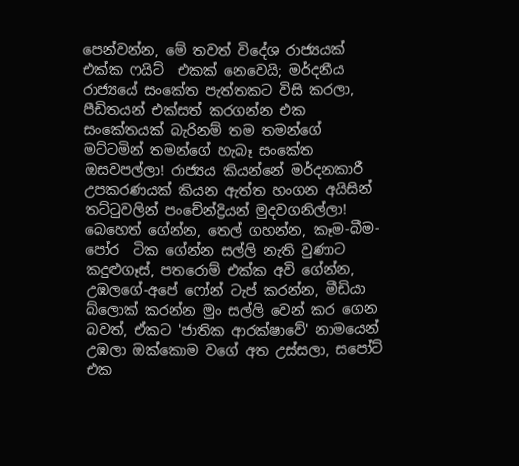පෙන්වන්න, මේ තවත් විදේශ රාජ්‍යයක් එක්ක ෆයිට්  එකක් නෙවෙයි; මර්දනීය රාජ්‍යයේ සංකේත පැත්තකට විසි කරලා, පීඩිතයන් එක්සත් කරගන්න එක සංකේතයක් බැරිනම් තම තමන්ගේ මට්ටමින් තමන්ගේ හැබෑ සංකේත ඔසවපල්ලා! රාජ්‍යය කියන්නේ මර්දනකාරී උපකරණයක් කියන ඇත්ත හංගන අයිසින් තට්ටුවලින් පංචේන්ද්‍රියන් මුදවගනිල්ලා! බෙහෙත් ගේන්න, තෙල් ගහන්න, කෑම-බීම- පෝර  ටික ගේන්න සල්ලි නැති වුණාට කදුළුගෑස්, පතරොම් එක්ක අවි ගේන්න, උඹලගේ-අපේ ෆෝන් ටැප් කරන්න, මීඩියා බ්ලොක් කරන්න මුං සල්ලි වෙන් කර ගෙන  බවත්, ඒකට 'ජාතික ආරක්ෂාවේ' නාමයෙන් උඹලා ඔක්කොම වගේ අත උස්සලා, සපෝට් එක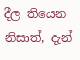දීල තියෙන නිසාත්, දැන්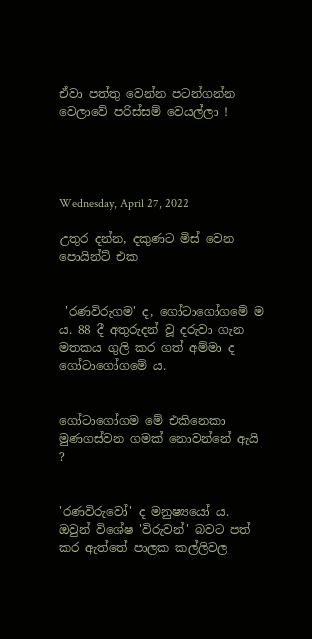ඒවා පත්තු වෙන්න පටන්ගන්න වෙලාවේ පරිස්සම් වෙයල්ලා !




Wednesday, April 27, 2022

උතුර දන්න, දකුණට මිස් වෙන පොයින්ට් එක


 'රණවිරුගම' ද, ගෝටාගෝගමේ ම ය. 88 දී අතුරුදන් වූ දරුවා ගැන මතකය ගුලි කර ගත් අම්මා ද ගෝටාගෝගමේ ය.


ගෝටාගෝගම මේ එකිනෙකා මුණගස්වන ගමක් නොවන්නේ ඇයි ?


'රණවිරුවෝ' ද මනුෂ්‍යයෝ ය. ඔවුන් විශේෂ 'විරුවන්' බවට පත් කර ඇත්තේ පාලක කල්ලිවල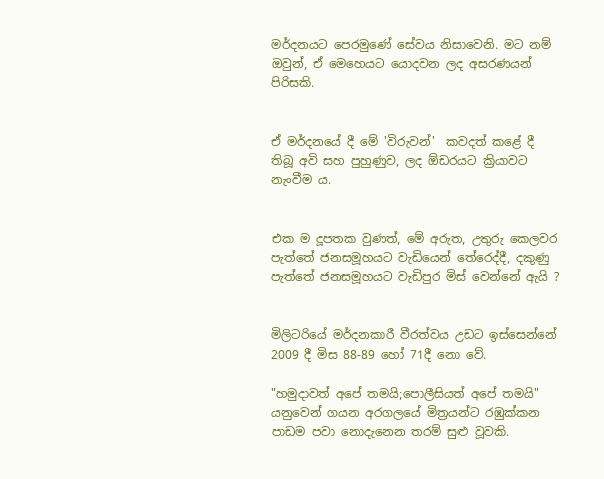මර්දනයට පෙරමුණේ සේවය නිසාවෙනි. මට නම් ඔවුන්, ඒ මෙහෙයට යොදවන ලද අසරණයන් පිරිසකි.


ඒ මර්දනයේ දී මේ 'විරුවන්'  කවදත් කළේ දී තිබූ අවි සහ පුහුණුව, ලද ඕඩරයට ක්‍රියාවට  නැංවීම ය.


එක ම දූපතක වුණත්, මේ අරුත, උතුරු කෙලවර පැත්තේ ජනසමූහයට වැඩියෙන් තේරෙද්දී, දකුණු පැත්තේ ජනසමූහයට වැඩිපුර මිස් වෙන්නේ ඇයි ?


මිලිටරියේ මර්දනකාරී වීරත්වය උඩට ඉස්සෙන්නේ 2009 දී මිස 88-89 හෝ 71දී නො වේ.

"හමුදාවත් අපේ තමයි;පොලීසියත් අපේ තමයි" යනුවෙන් ගයන අරගලයේ මිත්‍රයන්ට රඹුක්කන පාඩම පවා නොදැනෙන තරම් සුළු වූවකි.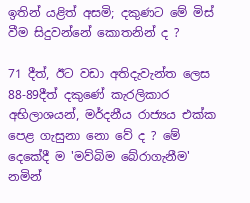ඉතින් යළිත් අසමි; දකුණට මේ මිස් වීම සිදුවන්නේ කොතනින් ද ?

71 දීත්, ඊට වඩා අතිදැවැන්ත ලෙස 88-89දීත් දකුණේ කැරලිකාර අභිලාශයන්, මර්දනීය රාජ්‍යය එක්ක පෙළ ගැසුනා නො වේ ද ? මේ දෙකේදී ම 'මව්බිම බේරාගැනීම' නමින්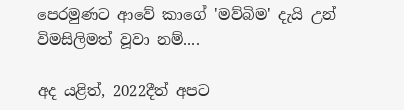පෙරමුණට ආවේ කාගේ 'මව්බිම' දැයි උන් විමසිලිමත් වූවා නම්....

අද යළිත්, 2022දීත් අපට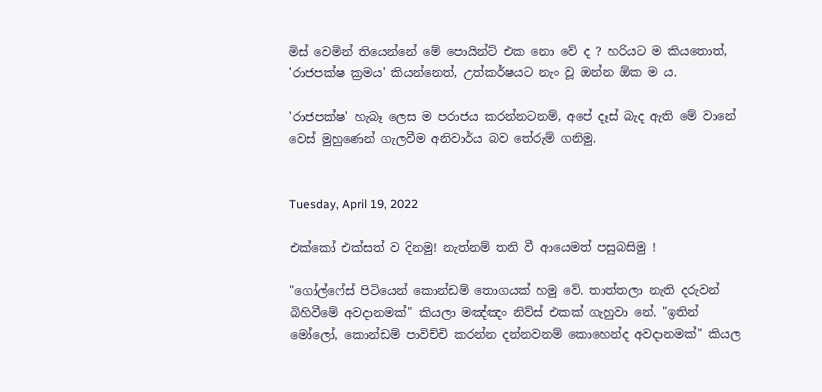මිස් වෙමින් තියෙන්නේ මේ පොයින්ට් එක නො වේ ද ? හරියට ම කියතොත්, 'රාජපක්ෂ ක්‍රමය' කියන්නෙත්, උත්කර්ෂයට නැං වූ ඔන්න ඕක ම ය.

'රාජපක්ෂ' හැබෑ ලෙස ම පරාජය කරන්නටනම්, අපේ දෑස් බැද ඇති මේ වානේ වෙස් මුහුණෙන් ගැලවීම අනිවාර්ය බව තේරුම් ගනිමු.


Tuesday, April 19, 2022

එක්කෝ එක්සත් ව දිනමු! නැත්නම් තනි වී ආයෙමත් පසුබසිමු !

"ගෝල්ෆේස් පිටියෙන් කොන්ඩම් තොගයක් හමු වේ. තාත්තලා නැති දරුවන් බිහිවීමේ අවදානමක්" කියලා මඤ්ඤං නිව්ස් එකක් ගැහුවා නේ. "ඉතින් මෝලෝ, කොන්ඩම් පාවිච්චි කරන්න දන්නවනම් කොහෙන්ද අවදානමක්" කියල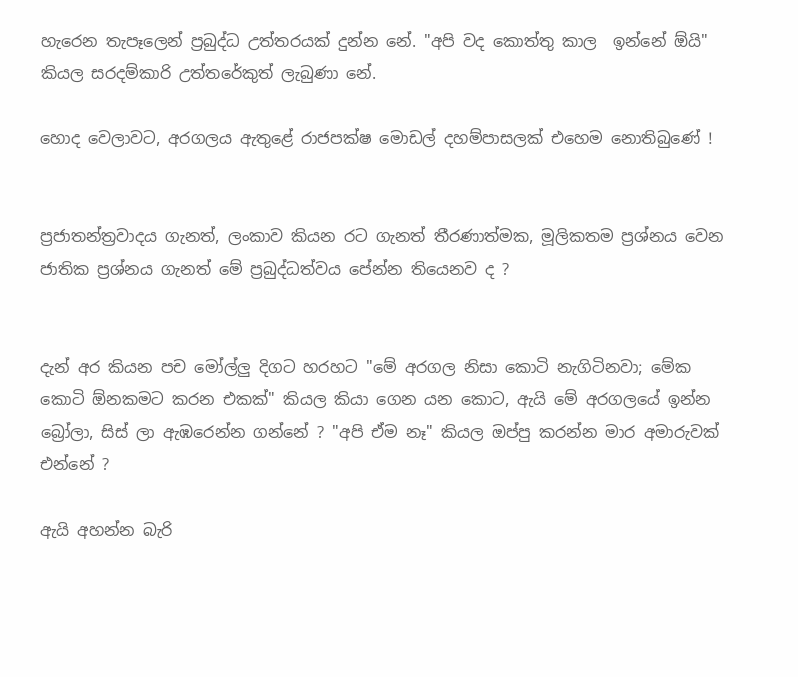හැරෙන තැපෑලෙන් ප්‍රබුද්ධ උත්තරයක් දුන්න නේ. "අපි වද කොත්තු කාල  ඉන්නේ ඕයි" කියල සරදම්කාරි උත්තරේකුත් ලැබුණා නේ.

හොද වෙලාවට, අරගලය ඇතුළේ රාජපක්ෂ මොඩල් දහම්පාසලක් එහෙම නොතිබුණේ !


ප්‍රජාතන්ත්‍රවාදය ගැනත්, ලංකාව කියන රට ගැනත් තීරණාත්මක, මූලිකතම ප්‍රශ්නය වෙන ජාතික ප්‍රශ්නය ගැනත් මේ ප්‍රබුද්ධත්වය පේන්න තියෙනව ද ?


දැන් අර කියන පච මෝල්ලු දිගට හරහට "මේ අරගල නිසා කොටි නැගිටිනවා; මේක කොටි ඕනකමට කරන එකක්" කියල කියා ගෙන යන කොට, ඇයි මේ අරගලයේ ඉන්න බ්‍රෝලා, සිස් ලා ඇඹරෙන්න ගන්නේ ? "අපි ඒම නෑ" කියල ඔප්පු කරන්න මාර අමාරුවක් එන්නේ ?

ඇයි අහන්න බැරි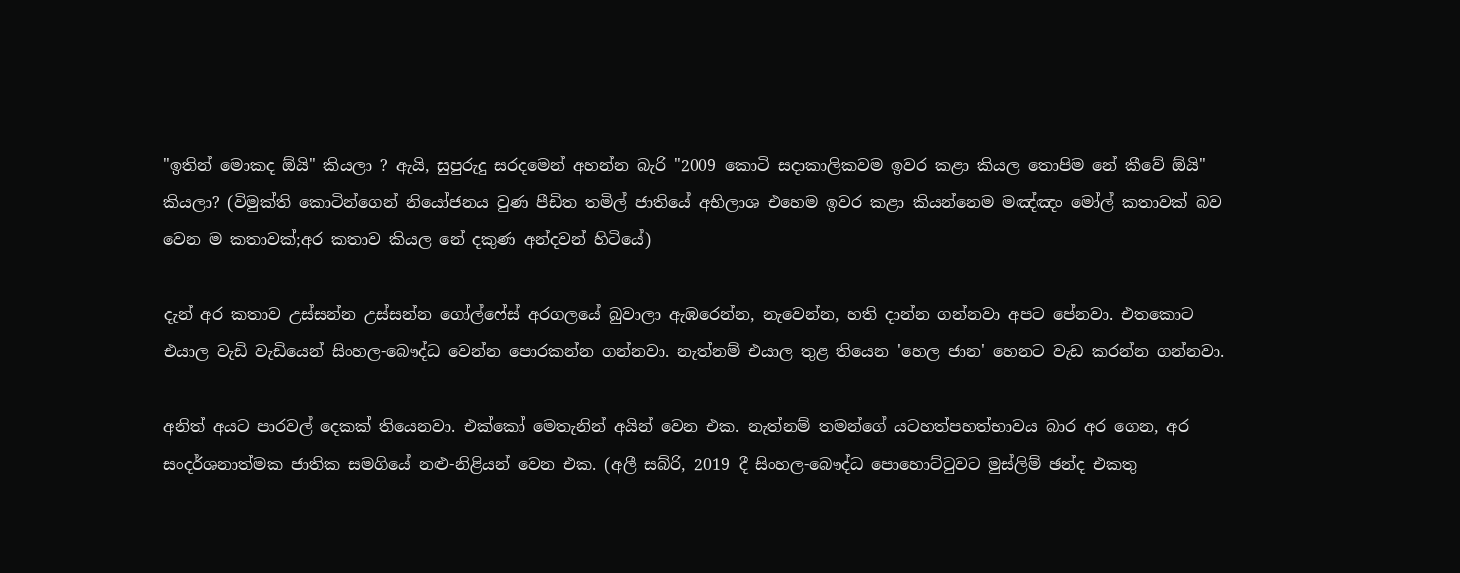"ඉතින් මොකද ඕයි" කියලා ? ඇයි, සුපුරුදු සරදමෙන් අහන්න බැරි "2009 කොටි සදාකාලිකවම ඉවර කළා කියල තොපිම නේ කීවේ ඕයි"  කියලා? (විමුක්ති කොටින්ගෙන් නියෝජනය වුණ පීඩිත තමිල් ජාතියේ අභිලාශ එහෙම ඉවර කළා කියන්නෙම මඤ්ඤං මෝල් කතාවක් බව වෙන ම කතාවක්;අර කතාව කියල නේ දකුණ අන්දවන් හිටියේ)

දැන් අර කතාව උස්සන්න උස්සන්න ගෝල්ෆේස් අරගලයේ බුවාලා ඇඹරෙන්න, නැවෙන්න, හති දාන්න ගන්නවා අපට පේනවා. එතකොට එයාල වැඩි වැඩියෙන් සිංහල-බෞද්ධ වෙන්න පොරකන්න ගන්නවා. නැත්නම් එයාල තුළ තියෙන 'හෙල ජාන' හෙනට වැඩ කරන්න ගන්නවා.

අනිත් අයට පාරවල් දෙකක් තියෙනවා. එක්කෝ මෙතැනින් අයින් වෙන එක. නැත්නම් තමන්ගේ යටහත්පහත්භාවය බාර අර ගෙන, අර සංදර්ශනාත්මක ජාතික සමගියේ නළු-නිළියන් වෙන එක. (අලී සබ්රි, 2019 දී සිංහල-බෞද්ධ පොහොට්ටුවට මුස්ලිම් ඡන්ද එකතු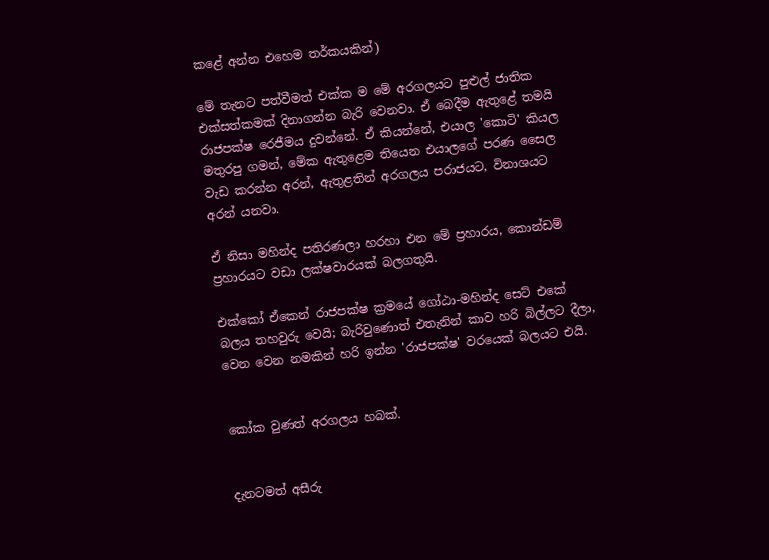කළේ අන්න එහෙම තර්කයකින්)

මේ තැනට පත්වීමත් එක්ක ම මේ අරගලයට පුළුල් ජාතික එක්සත්කමක් දිනාගන්න බැරි වෙනවා. ඒ බෙදීම ඇතුළේ තමයි රාජපක්ෂ රෙජීමය දුවන්නේ. ඒ කියන්නේ, එයාල 'කොටි' කියල මතුරපු ගමන්, මේක ඇතුළෙම තියෙන එයාලගේ පරණ සෛල වැඩ කරන්න අරන්, ඇතුළතින් අරගලය පරාජයට, විනාශයට අරන් යනවා.

ඒ නිසා මහින්ද පතිරණලා හරහා එන මේ ප්‍රහාරය, කොන්ඩම් ප්‍රහාරයට වඩා ලක්ෂවාරයක් බලගතුයි.

එක්කෝ ඒකෙන් රාජපක්ෂ ක්‍රමයේ ගෝඨා-මහින්ද සෙට් එකේ බලය තහවුරු වෙයි; බැරිවුණොත් එතැනින් කාව හරි බිල්ලට දීලා, වෙන වෙන නමකින් හරි ඉන්න 'රාජපක්ෂ' වරයෙක් බලයට එයි.


කෝක වුණත් අරගලය හබක්.


දැනටමත් අසීරු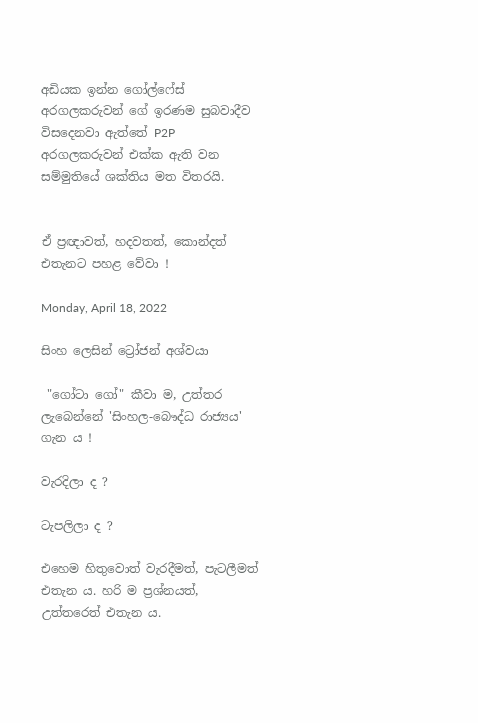අඩියක ඉන්න ගෝල්ෆේස් අරගලකරුවන් ගේ ඉරණම සුබවාදීව විසදෙනවා ඇත්තේ P2P අරගලකරුවන් එක්ක ඇති වන සම්මුතියේ ශක්තිය මත විතරයි.


ඒ ප්‍රඥාවත්, හදවතත්, කොන්දත් එතැනට පහළ වේවා !

Monday, April 18, 2022

සිංහ ලෙසින් ට්‍රෝජන් අශ්වයා

 "ගෝටා ගෝ" කීවා ම, උත්තර ලැබෙන්නේ 'සිංහල-බෞද්ධ රාජ්‍යය' ගැන ය !

වැරදිලා ද ?

ටැපලිලා ද ?

එහෙම හිතුවොත් වැරදීමත්, පැටලීමත් එතැන ය. හරි ම ප්‍රශ්නයත්, උත්තරෙත් එතැන ය.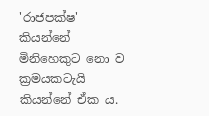'රාජපක්ෂ' කියන්නේ මිනිහෙකුට නො ව ක්‍රමයකටැයි කියන්නේ ඒක ය.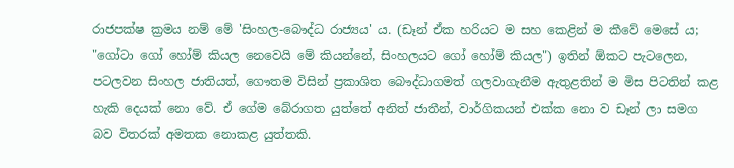රාජපක්ෂ ක්‍රමය නම් මේ 'සිංහල-බෞද්ධ රාජ්‍යය' ය. (ඩෑන් ඒක හරියට ම සහ කෙළින් ම කීවේ මෙසේ ය; "ගෝටා ගෝ හෝම් කියල නෙවෙයි මේ කියන්නේ, සිංහලයට ගෝ හෝම් කියල") ඉතින් ඕකට පැටලෙන, පටලවන සිංහල ජාතියත්, ගෞතම විසින් ප්‍රකාශිත බෞද්ධාගමත් ගලවාගැනීම ඇතුළතින් ම මිස පිටතින් කළ හැකි දෙයක් නො වේ. ඒ ගේම බේරාගත යුත්තේ අනිත් ජාතීන්, වාර්ගිකයන් එක්ක නො ව ඩෑන් ලා සමග බව විතරක් අමතක නොකළ යුත්තකි.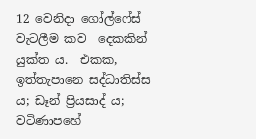12 වෙනිදා ගෝල්ෆේස් වැටලීම කව  දෙකකින් යුක්ත ය.  එකක, ඉත්තැපානෙ සද්ධාතිස්ස ය; ඩෑන් ප්‍රියසාද් ය; වටිණාපහේ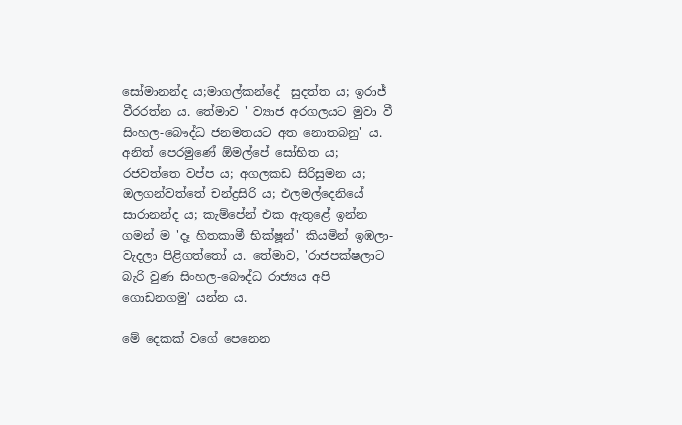සෝමානන්ද ය;මාගල්කන්දේ  සුදත්ත ය; ඉරාජ් වීරරත්න ය. තේමාව ' ව්‍යාජ අරගලයට මුවා වී සිංහල-බෞද්ධ ජනමතයට අත නොතබනු' ය. අනිත් පෙරමුණේ ඕමල්පේ සෝභිත ය; රජවත්තෙ වප්ප ය; අගලකඩ සිරිසුමන ය; ඔලගන්වත්තේ චන්ද්‍රසිරි ය; එලමල්දෙනියේ සාරානන්ද ය; කැම්පේන් එක ඇතුළේ ඉන්න ගමන් ම 'දෑ හිතකාමී භික්ෂූන්' කියමින් ඉඹලා-වැදලා පිළිගත්තෝ ය. තේමාව, 'රාජපක්ෂලාට බැරි වුණ සිංහල-බෞද්ධ රාජ්‍යය අපි ගොඩනගමු' යන්න ය.

මේ දෙකක් වගේ පෙනෙන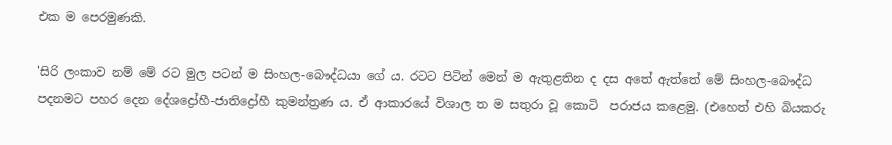එක ම පෙරමුණකි.

'සිරි ලංකාව නම් මේ රට මුල පටන් ම සිංහල-බෞද්ධයා ගේ ය. රටට පිටින් මෙන් ම ඇතුළතින ද දස අතේ ඇත්තේ මේ සිංහල-බෞද්ධ පදනමට පහර දෙන දේශද්‍රෝහී-ජාතිද්‍රෝහී කුමන්ත්‍රණ ය. ඒ ආකාරයේ විශාල ත ම සතුරා වූ කොටි  පරාජය කළෙමු. (එහෙත් එහි බියකරු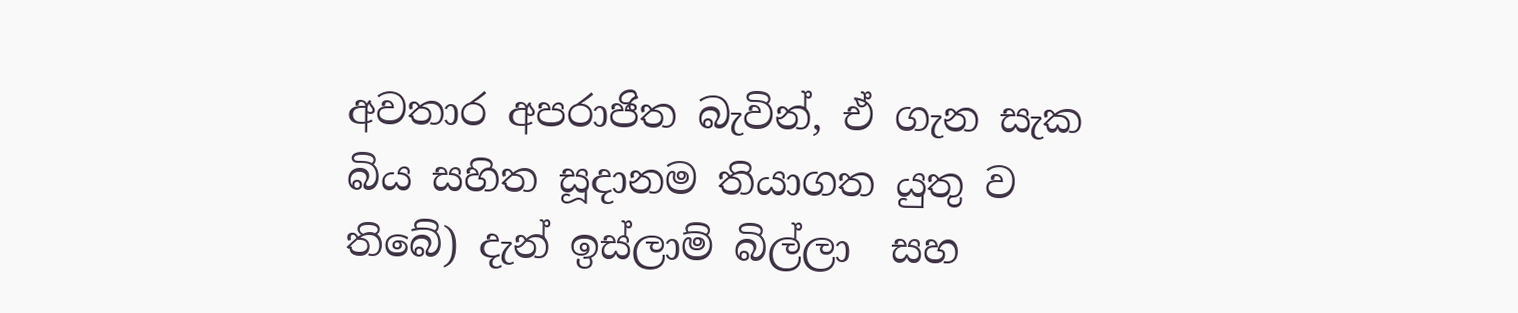අවතාර අපරාජිත බැවින්, ඒ ගැන සැක බිය සහිත සූදානම තියාගත යුතු ව තිබේ) දැන් ඉස්ලාම් බිල්ලා  සහ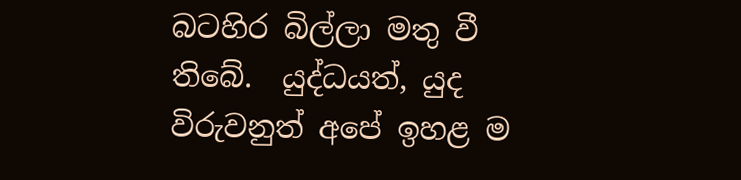බටහිර බිල්ලා මතු වී තිබේ.  යුද්ධයත්, යුද විරුවනුත් අපේ ඉහළ ම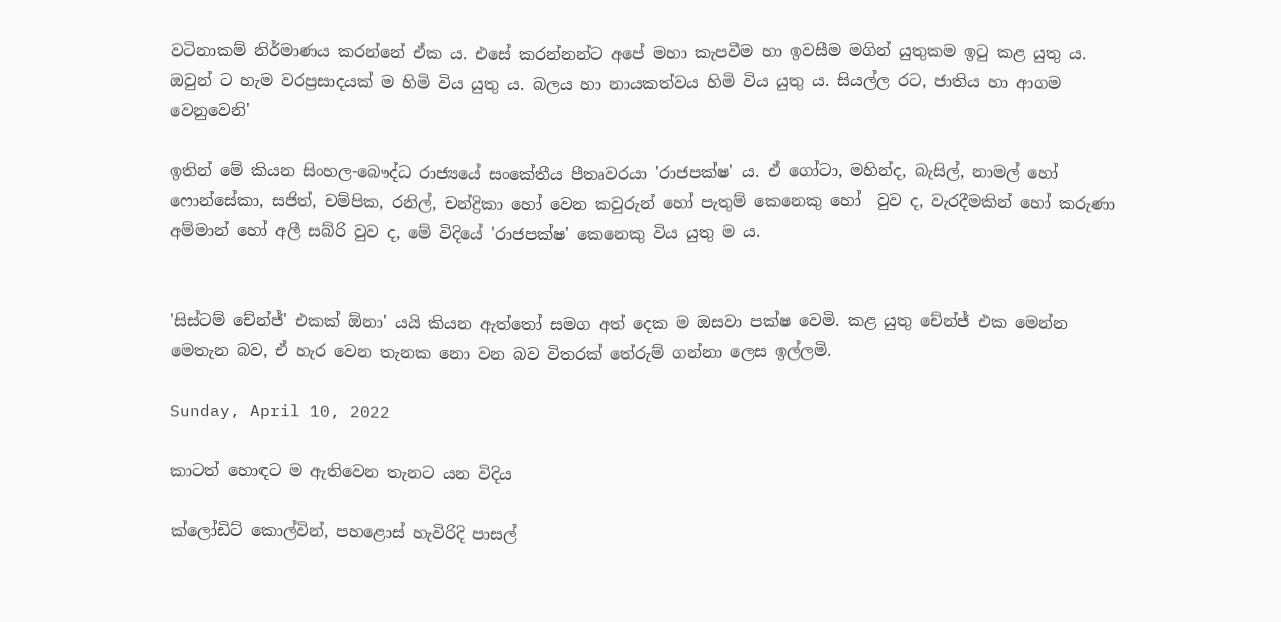වටිනාකම් නිර්මාණය කරන්නේ ඒක ය. එසේ කරන්නන්ට අපේ මහා කැපවීම හා ඉවසීම මගින් යුතුකම ඉටු කළ යුතු ය. ඔවුන් ට හැම වරප්‍රසාදයක් ම හිමි විය යුතු ය. බලය හා නායකත්වය හිමි විය යුතු ය. සියල්ල රට, ජාතිය හා ආගම වෙනුවෙනි'

ඉතින් මේ කියන සිංහල-බෞද්ධ රාජ්‍යයේ සංකේතීය පීතෘවරයා 'රාජපක්ෂ' ය. ඒ ගෝටා, මහින්ද, බැසිල්, නාමල් හෝ  ෆොන්සේකා, සජිත්, චම්පික, රනිල්, චන්ද්‍රිකා හෝ වෙන කවුරුන් හෝ පැතුම් කෙනෙකු හෝ  වුව ද, වැරදීමකින් හෝ කරුණා අම්මාන් හෝ අලී සබ්රි වුව ද, මේ විදියේ 'රාජපක්ෂ' කෙනෙකු විය යුතු ම ය.


'සිස්ටම් චේන්ජ්' එකක් ඕනා' යයි කියන ඇත්තෝ සමග අත් දෙක ම ඔසවා පක්ෂ වෙමි. කළ යුතු චේන්ජ් එක මෙන්න මෙතැන බව, ඒ හැර වෙන තැනක නො වන බව විතරක් තේරුම් ගන්නා ලෙස ඉල්ලමි.

Sunday, April 10, 2022

කාටත් හොඳට ම ඇතිවෙන තැනට යන විදිය

ක්ලෝඩිට් කොල්වින්, පහළොස් හැවිරිදි පාසල්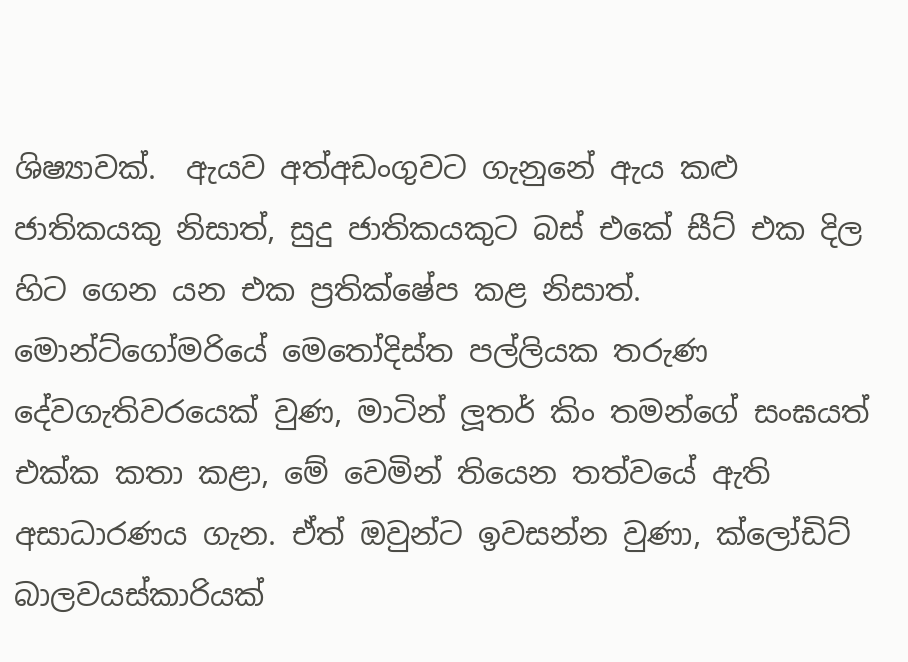ශිෂ්‍යාවක්.  ඇයව අත්අඩංගුවට ගැනුනේ ඇය කළු ජාතිකයකු නිසාත්, සුදු ජාතිකයකුට බස් එකේ සීට් එක දිල හිට ගෙන යන එක ප්‍රතික්ෂේප කළ නිසාත්.  මොන්ට්ගෝමරියේ මෙතෝදිස්ත පල්ලියක තරුණ දේවගැතිවරයෙක් වුණ, මාටින් ලූතර් කිං තමන්ගේ සංඝයත් එක්ක කතා කළා, මේ වෙමින් තියෙන තත්වයේ ඇති අසාධාරණය ගැන. ඒත් ඔවුන්ට ඉවසන්න වුණා, ක්ලෝඩිට් බාලවයස්කාරියක්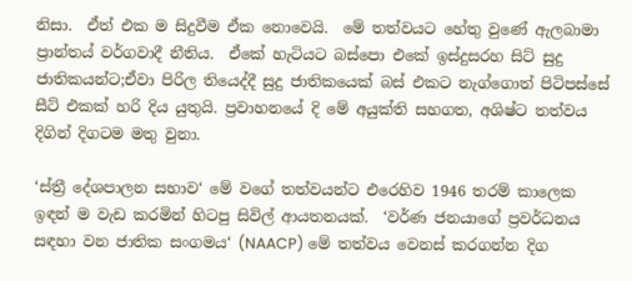නිසා.  ඒත් එක ම සිදුවීම ඒක නොවෙයි.  මේ තත්වයට හේතු වුණේ ඇලබාමා ප්‍රාන්තය් වර්ගවාදී නීතිය.  ඒකේ හැටියට බස්පො එකේ ඉස්දුසරහ සිට් සුදු  ජාතිකයන්ට;ඒවා පිරිල තියෙද්දී සුදු ජාතිකයෙක් බස් එකට නැග්ගොත් පිටිපස්සේ සීට් එකක් හරි දිය යුතුයි. ප්‍රවාහනයේ දි මේ අයුක්ති සහගත, අශිෂ්ට තත්වය දිගින් දිගටම මතු වුනා.

‘ස්ත්‍රී දේශපාලන සභාව‘ මේ වගේ තත්වයන්ට එරෙහිව 1946 තරම් කාලෙක ඉඳන් ම වැඩ කරමින් හිටපු සිවිල් ආයතනයක්.  ‘වර්ණ ජනයාගේ ප්‍රවර්ධනය සඳහා වන ජාතික සංගමය‘ (NAACP) මේ තත්වය වෙනස් කරගන්න දිග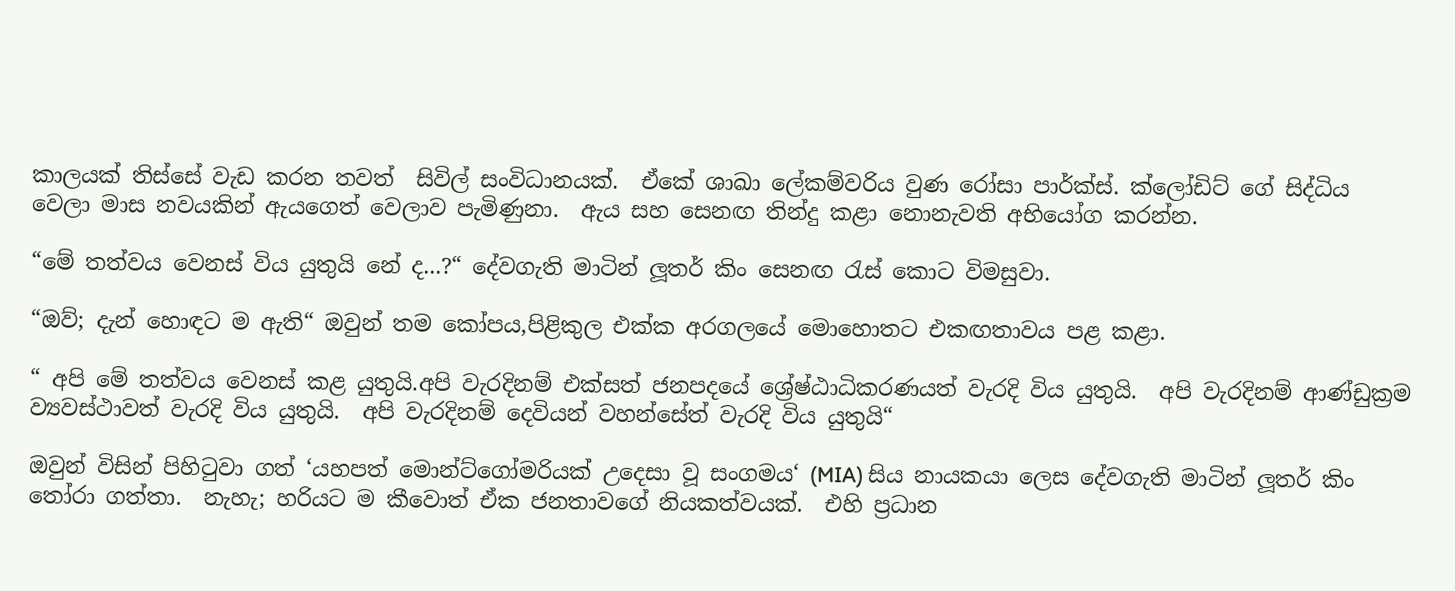කාලයක් තිස්සේ වැඩ කරන තවත්  සිවිල් සංවිධානයක්.  ඒකේ ශාඛා ලේකම්වරිය වුණ රෝසා පාර්ක්ස්. ක්ලෝඩිට් ගේ සිද්ධිය වෙලා මාස නවයකින් ඇයගෙත් වෙලාව පැමිණුනා.  ඇය සහ සෙනඟ තින්දු කළා නොනැවති අභියෝග කරන්න.

“මේ තත්වය වෙනස් විය යුතුයි නේ ද...?“ දේවගැති මාටින් ලූතර් කිං සෙනඟ රැස් කොට විමසුවා.

“ඔව්; දැන් හොඳට ම ඇති“ ඔවුන් තම කෝපය,පිළිකුල එක්ක අරගලයේ මොහොතට එකඟතාවය පළ කළා.

“ අපි මේ තත්වය වෙනස් කළ යුතුයි.අපි වැරදිනම් එක්සත් ජනපදයේ ශ්‍රේෂ්ඨාධිකරණයත් වැරදි විය යුතුයි.  අපි වැරදිනම් ආණ්ඩුක්‍රම ව්‍යවස්ථාවත් වැරදි විය යුතුයි.  අපි වැරදිනම් දෙවියන් වහන්සේත් වැරදි විය යුතුයි“

ඔවුන් විසින් පිහිටුවා ගත් ‘යහපත් මොන්ට්ගෝමරියක් උදෙසා වූ සංගමය‘ (MIA) සිය නායකයා ලෙස දේවගැති මාටින් ලූතර් කිං තෝරා ගත්තා.  නැහැ; හරියට ම කීවොත් ඒක ජනතාවගේ නියකත්වයක්.  එහි ප්‍රධාන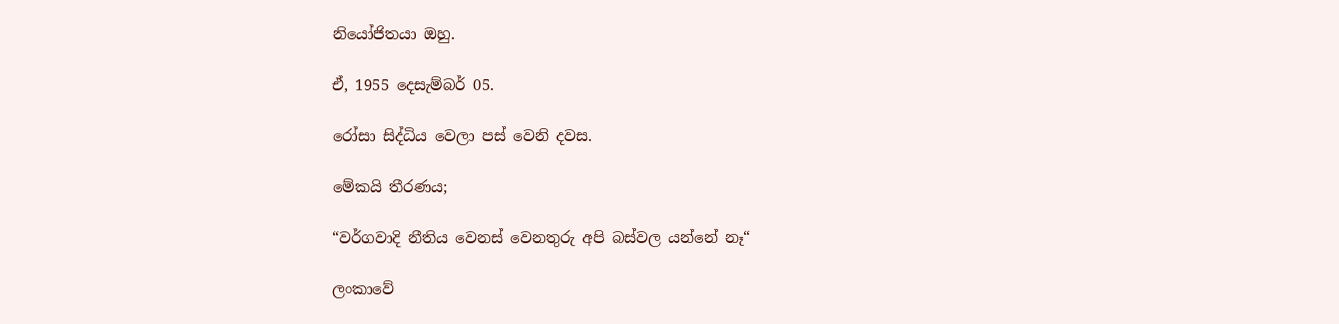නියෝජිතයා ඔහු.

ඒ, 1955 දෙසැම්බර් 05.

රෝසා සිද්ධිය වෙලා පස් වෙනි දවස.

මේකයි තීරණය;

“වර්ගවාදි නීතිය වෙනස් වෙනතුරු අපි බස්වල යන්නේ නෑ“

ලංකාවේ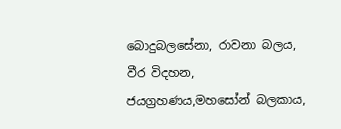බොදුබලසේනා, රාවනා බලය, වීර විදහන, ජයග්‍රහණය,මහසෝන් බලකාය,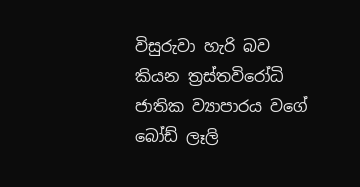විසුරුවා හැරි බව කියන ත්‍රස්තවිරෝධි ජාතික ව්‍යාපාරය වගේ බෝඩ් ලෑලි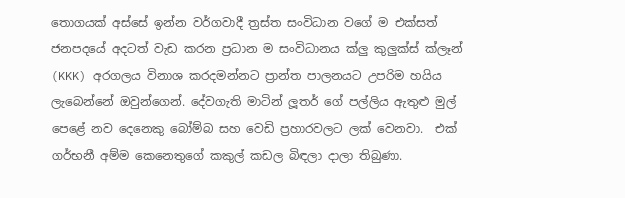තොගයක් අස්සේ ඉන්න වර්ගවාදී ත්‍රස්ත සංවිධාන වගේ ම එක්සත් ජනපදයේ අදටත් වැඩ කරන ප්‍රධාන ම සංවිධානය ක්ලු කුලුක්ස් ක්ලෑන් (KKK) අරගලය විනාශ කරදමන්නට ප්‍රාන්ත පාලනයට උපරිම හයිය ලැබෙන්නේ ඔවුන්ගෙන්. දේවගැති මාටින් ලූතර් ගේ පල්ලිය ඇතුළු මුල් පෙළේ නව දෙනෙකු බෝම්බ සහ වෙඩි ප්‍රහාරවලට ලක් වෙනවා.  එක් ගර්භනී අම්ම කෙනෙතුගේ කකුල් කඩල බිඳලා දාලා තිබුණා.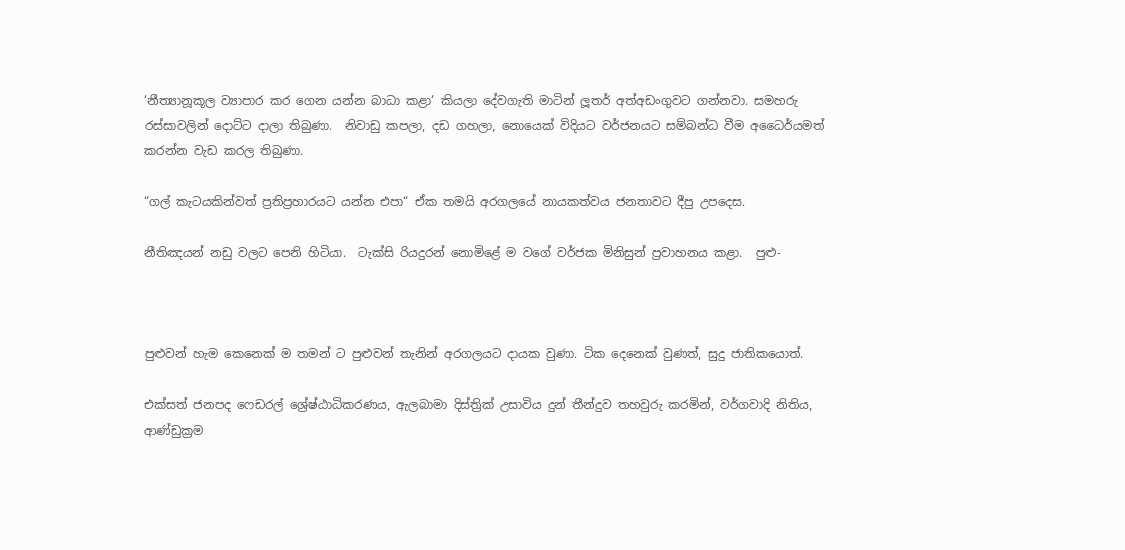‘නීත්‍යානූකූල ව්‍යාපාර කර ගෙන යන්න බාධා කළා‘ කියලා දේවගැති මාටින් ලූතර් අත්අඩංගුවට ගන්නවා. සමහරු රස්සාවලින් දොට්ට දාලා තිබුණා.  නිවාඩු කපලා, දඩ ගහලා, නොයෙක් විදියට වර්ජනයට සම්බන්ධ වීම අධෛර්යමත් කරන්න වැඩ කරල තිබුණා.

“ගල් කැටයකින්වත් ප්‍රතිප්‍රහාරයට යන්න එපා“ ඒක තමයි අරගලයේ නායකත්වය ජනතාවට දීපු උපදෙස.

නීතිඤයන් නඩු වලට පෙනි හිටියා.  ටැක්සි රියදුරන් නොමිළේ ම වගේ වර්ජක මිනිසුන් ප්‍රවාහනය කළා.  පුළු-



පුළුවන් හැම කෙනෙක් ම තමන් ට පුළුවන් තැනින් අරගලයට දායක වුණා. ටික දෙනෙක් වුණත්, සුදු ජාතිකයොත්.

එක්සත් ජනපද ෆෙඩරල් ශ්‍රේෂ්ඨාධිකරණය, ඇලබාමා දිස්ත්‍රික් උසාවිය දුන් තීන්දුව තහවුරු කරමින්, වර්ගවාදි නිතිය, ආණ්ඩුක්‍රම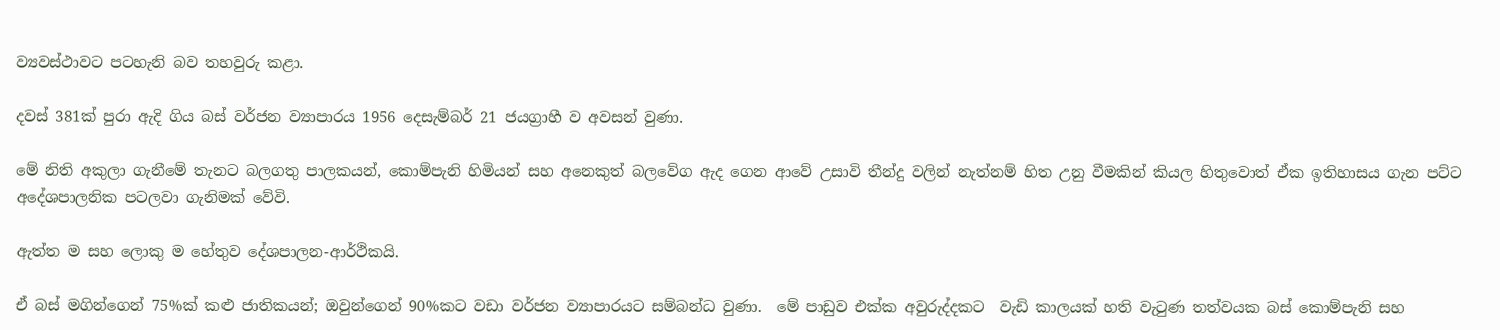ව්‍යවස්ථාවට පටහැනි බව තහවුරු කළා.

දවස් 381ක් පුරා ඇදි ගිය බස් වර්ජන ව්‍යාපාරය 1956 දෙසැම්බර් 21 ජයග්‍රාහී ව අවසන් වුණා.

මේ නිති අකුලා ගැනීමේ තැනට බලගතු පාලකයන්, කොම්පැනි හිමියන් සහ අනෙකුත් බලවේග ඇද ගෙන ආවේ උසාවි තීන්දු වලින් නැත්නම් හිත උනු වීමකින් කියල හිතුවොත් ඒක ඉතිහාසය ගැන පට්ට අදේශපාලනික පටලවා ගැනිමක් වේවි.

ඇත්ත ම සහ ලොකු ම හේතුව දේශපාලන-ආර්ථිකයි.

ඒ බස් මගින්ගෙන් 75%ක් කළු ජාතිකයන්; ඔවුන්ගෙන් 90%කට වඩා වර්ජන ව්‍යාපාරයට සම්බන්ධ වුණා.  මේ පාඩුව එක්ක අවුරුද්දකට  වැඩි කාලයක් හති වැටුණ තත්වයක බස් කොම්පැනි සහ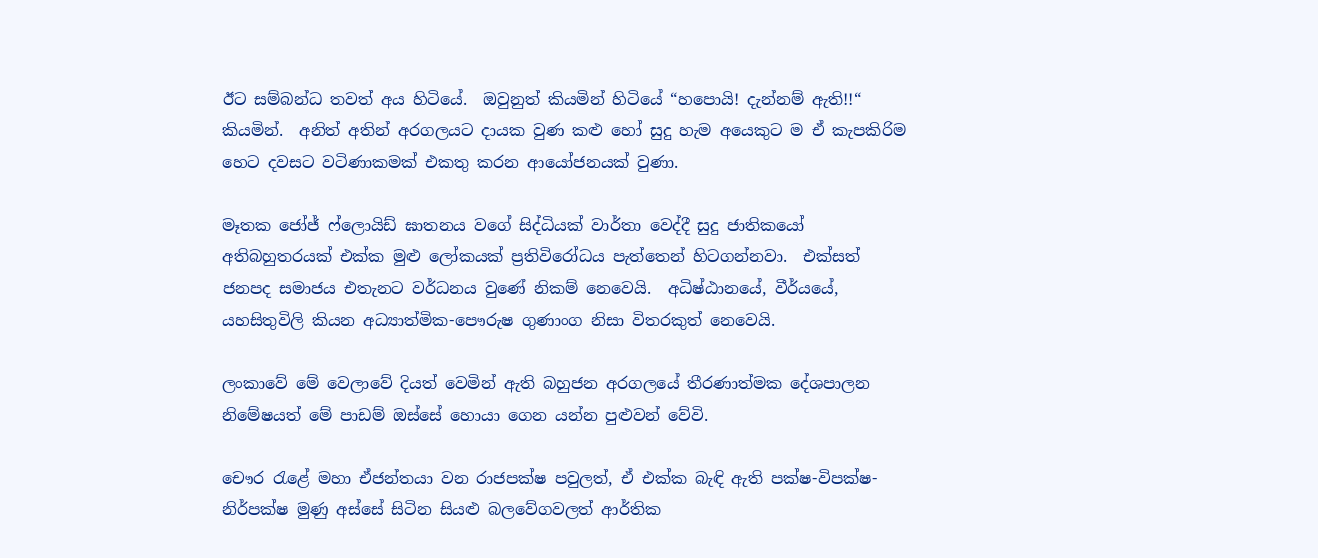ඊට සම්බන්ධ තවත් අය හිටියේ.  ඔවුනුත් කියමින් හිටියේ “හපොයි! දැන්නම් ඇති!!“ කියමින්.  අනිත් අතින් අරගලයට දායක වුණ කළු හෝ සුදු හැම අයෙකුට ම ඒ කැපකිරිම හෙට දවසට වටිණාකමක් එකතු කරන ආයෝජනයක් වුණා.

මෑතක ජෝජ් ෆ්ලොයිඩ් ඝාතනය වගේ සිද්ධියක් වාර්තා වෙද්දී සුදු ජාතිකයෝ අතිබහුතරයක් එක්ක මුළු ලෝකයක් ප්‍රතිවිරෝධය පැත්තෙන් හිටගන්නවා.  එක්සත් ජනපද සමාජය එතැනට වර්ධනය වුණේ නිකම් නෙවෙයි.  අධිෂ්ඨානයේ, වීර්යයේ, යහසිතුවිලි කියන අධ්‍යාත්මික-පෞරුෂ ගුණාංග නිසා විතරකුත් නෙවෙයි.

ලංකාවේ මේ වෙලාවේ දියත් වෙමින් ඇති බහුජන අරගලයේ තීරණාත්මක දේශපාලන නිමේෂයත් මේ පාඩම් ඔස්සේ හොයා ගෙන යන්න පුළුවන් වේවි.

චෞර රැළේ මහා ඒජන්තයා වන රාජපක්ෂ පවුලත්, ඒ එක්ක බැඳි ඇති පක්ෂ-විපක්ෂ-නිර්පක්ෂ මුණු අස්සේ සිටින සියළු බලවේගවලත් ආර්තික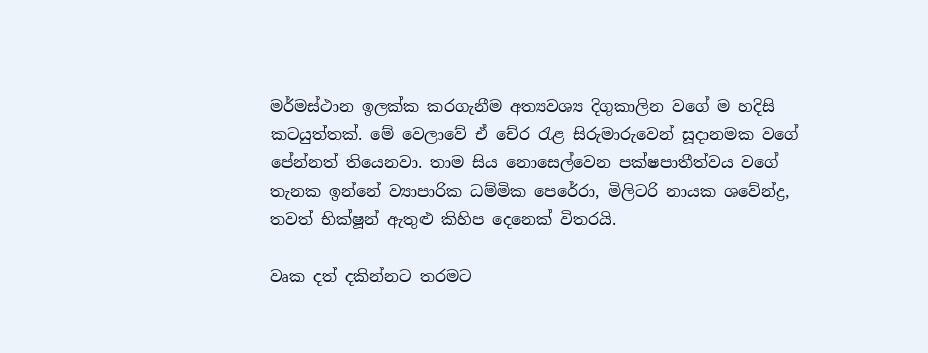මර්මස්ථාන ඉලක්ක කරගැනීම අත්‍යවශ්‍ය දිගුකාලින වගේ ම හදිසි කටයුත්තක්. මේ වෙලාවේ ඒ චේර රැළ සිරුමාරුවෙන් සූදානමක වගේ පේන්නත් තියෙනවා. තාම සිය නොසෙල්වෙන පක්ෂපාතීත්වය වගේ තැනක ඉන්නේ ව්‍යාපාරික ධම්මික පෙරේරා, මිලිටරි නායක ශවේන්ද්‍ර, තවත් භික්ෂූන් ඇතුළු කිහිප දෙනෙක් විතරයි.

වෘක දත් දකින්නට තරමට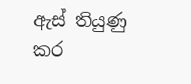ඇස් තියුණු කර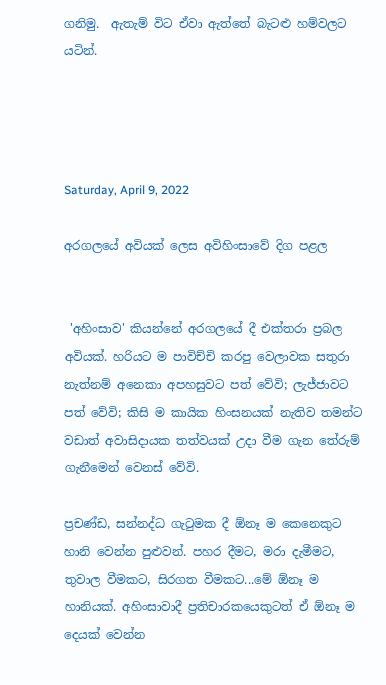ගනිමු.  ඇතැම් විට ඒවා ඇත්තේ බැටළු හම්වලට යටින්.




Saturday, April 9, 2022

අරගලයේ අවියක් ලෙස අවිහිංසාවේ දිග පළල


 'අහිංසාව' කියන්නේ අරගලයේ දී එක්තරා ප්‍රබල අවියක්. හරියට ම පාවිච්චි කරපු වෙලාවක සතුරා නැත්නම් අනෙකා අපහසුවට පත් වේවි; ලැජ්ජාවට පත් වේවි; කිසි ම කායික හිංසනයක් නැතිව තමන්ට වඩාත් අවාසිදායක තත්වයක් උදා වීම ගැන තේරුම් ගැනීමෙන් වෙනස් වේවි.

ප්‍රචණ්ඩ, සන්නද්ධ ගැටුමක දී ඕනෑ ම කෙනෙකුට හානි වෙන්න පුළුවන්. පහර දීමට, මරා දැමීමට, තුවාල වීමකට, සිරගත වීමකට...මේ ඕනෑ ම හානියක්. අහිංසාවාදී ප්‍රතිචාරකයෙකුටත් ඒ ඕනෑ ම දෙයක් වෙන්න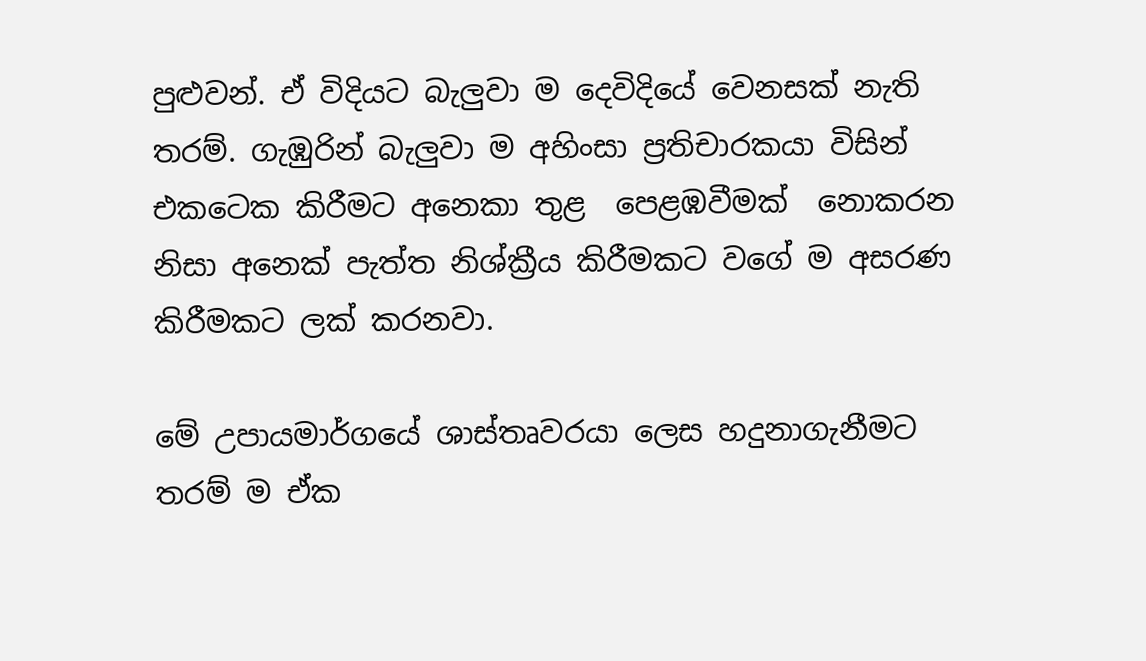පුළුවන්. ඒ විදියට බැලුවා ම දෙවිදියේ වෙනසක් නැති තරම්. ගැඹුරින් බැලුවා ම අහිංසා ප්‍රතිචාරකයා විසින් එකටෙක කිරීමට අනෙකා තුළ  පෙළඹවීමක්  නොකරන නිසා අනෙක් පැත්ත නිශ්ක්‍රීය කිරීමකට වගේ ම අසරණ කිරීමකට ලක් කරනවා.

මේ උපායමාර්ගයේ ශාස්තෘවරයා ලෙස හදුනාගැනීමට තරම් ම ඒක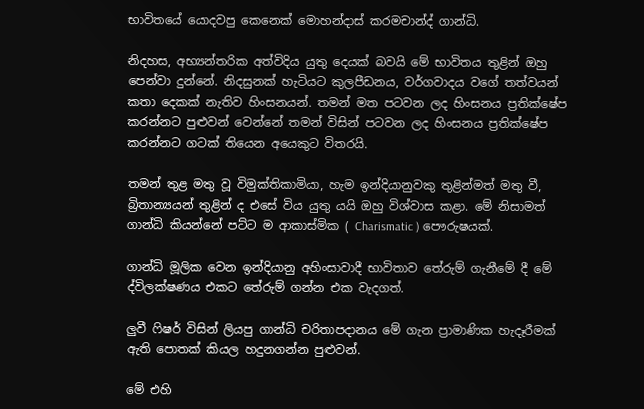භාවිතයේ යොදවපු කෙනෙක් මොහන්දාස් කරමචාන්ද් ගාන්ධි.

නිදහස, අභ්‍යන්තරික අත්විදිය යුතු දෙයක් බවයි මේ භාවිතය තුළින් ඔහු පෙන්වා දුන්නේ. නිදසුනක් හැටියට කුලපීඩනය, වර්ගවාදය වගේ තත්වයන් කතා දෙකක් නැතිව හිංසනයන්. තමන් මත පටවන ලද හිංසනය ප්‍රතික්ෂේප කරන්නට පුළුවන් වෙන්නේ තමන් විසින් පටවන ලද හිංසනය ප්‍රතික්ෂේප කරන්නට ගටක් තියෙන අයෙකුට විතරයි.

තමන් තුළ මතු වූ විමුක්තිකාමියා, හැම ඉන්දියානුවකු තුළින්මත් මතු වී, බ්‍රිතාන්‍යයන් තුළින් ද එසේ විය යුතු යයි ඔහු විශ්වාස කළා. මේ නිසාමත් ගාන්ධි කියන්නේ පට්ට ම ආකාස්මික ( Charismatic ) පෞරුෂයක්.

ගාන්ධි මූලික වෙන ඉන්දියානු අහිංසාවාදී භාවිතාව තේරුම් ගැනීමේ දී මේ ද්විලක්ෂණය එකට තේරුම් ගන්න එක වැදගත්.

ලුවී ෆිෂර් විසින් ලියපු ගාන්ධි චරිතාපදානය මේ ගැන ප්‍රාමාණික හැදෑරීමක් ඇති පොතක් කියල හදුනගන්න පුළුවන්.

මේ එහි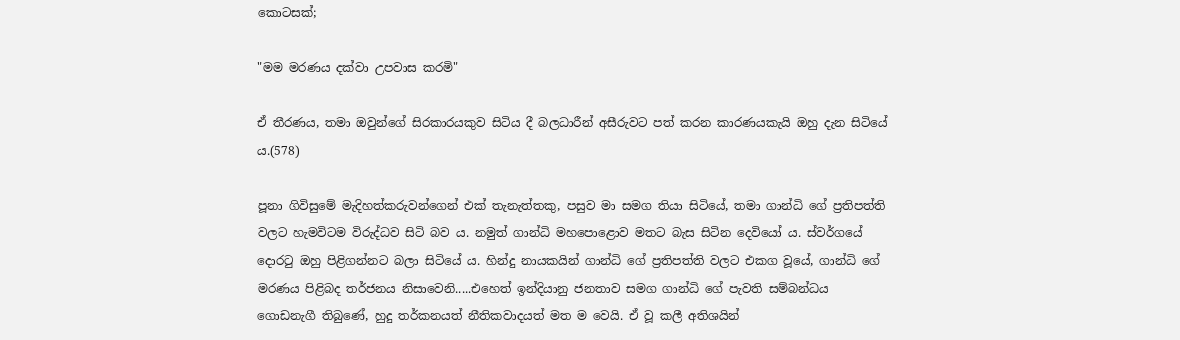කොටසක්;

"මම මරණය දක්වා උපවාස කරමි"

ඒ තීරණය, තමා ඔවුන්ගේ සිරකාරයකුව සිටිය දී බලධාරීන් අසීරුවට පත් කරන කාරණයකැයි ඔහු දැන සිටියේ ය.(578)

පූනා ගිවිසුමේ මැදිහත්කරුවන්ගෙන් එක් තැනැත්තකු, පසුව මා සමග තියා සිටියේ, තමා ගාන්ධි ගේ ප්‍රතිපත්ති වලට හැමවිටම විරුද්ධව සිටි බව ය. නමුත් ගාන්ධි මහපොළොව මතට බැස සිටින දෙවියෝ ය. ස්වර්ගයේ දොරටු ඔහු පිළිගන්නට බලා සිටියේ ය. හින්දු නායකයින් ගාන්ධි ගේ ප්‍රතිපත්ති වලට එකග වූයේ, ගාන්ධි ගේ මරණය පිළිබද තර්ජනය නිසාවෙනි.....එහෙත් ඉන්දියානු ජනතාව සමග ගාන්ධි ගේ පැවති සම්බන්ධය ගොඩනැගී තිබුණේ, හුදු තර්කනයත් නීතිකවාදයත් මත ම වෙයි. ඒ වූ කලී අතිශයින්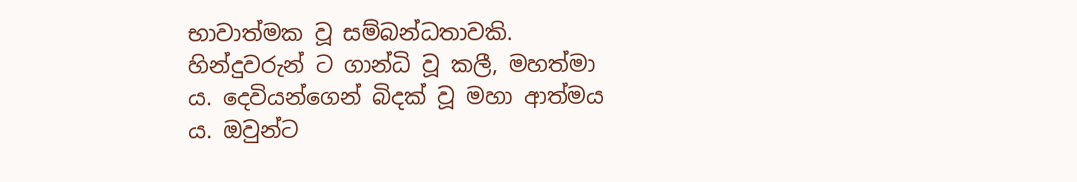භාවාත්මක වූ සම්බන්ධතාවකි.  හින්දුවරුන් ට ගාන්ධි වූ කලී, මහත්මා ය. දෙවියන්ගෙන් බිදක් වූ මහා ආත්මය ය. ඔවුන්ට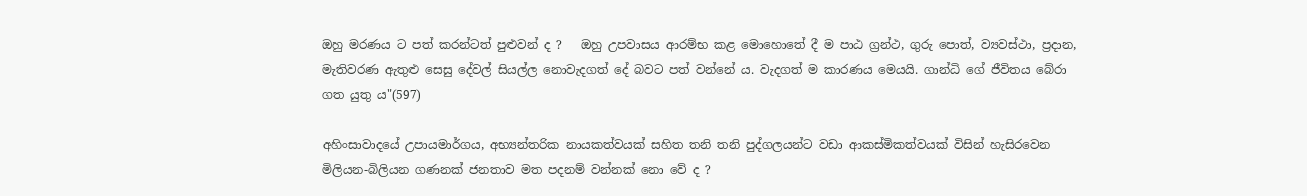ඔහු මරණය ට පත් කරන්ටත් පුළුවන් ද ?   ඔහු උපවාසය ආරම්භ කළ මොහොතේ දී ම පාඨ ග්‍රන්ථ, ගුරු පොත්, ව්‍යවස්ථා, ප්‍රදාන, මැතිවරණ ඇතුළු සෙසු දේවල් සියල්ල නොවැදගත් දේ බවට පත් වන්නේ ය. වැදගත් ම කාරණය මෙයයි. ගාන්ධි ගේ ජීවිතය බේරා ගත යුතු ය"(597)

අහිංසාවාදයේ උපායමාර්ගය, අභ්‍යන්තරික නායකත්වයක් සහිත තනි තනි පුද්ගලයන්ට වඩා ආකස්මිකත්වයක් විසින් හැසිරවෙන මිලියන-බිලියන ගණනක් ජනතාව මත පදනම් වන්නක් නො වේ ද ?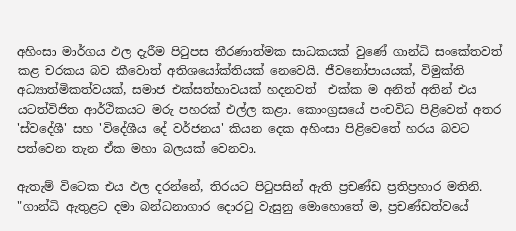අහිංසා මාර්ගය ඵල දැරීම පිටුපස තීරණාත්මක සාධකයක් වුණේ ගාන්ධි සංකේතවත් කළ චරකය බව කීවොත් අතිශයෝක්තියක් නෙවෙයි. ජීවනෝපායයක්, විමුක්ති අධ්‍යාත්මිකත්වයක්, සමාජ එක්සත්භාවයක් හදනවත්  එක්ක ම අනිත් අතින් එය යටත්විජිත ආර්ථිකයට මරු පහරක් එල්ල කළා. කොංග්‍රසයේ පංචවිධ පිළිවෙත් අතර 'ස්වදේශී' සහ 'විදේශීය දේ වර්ජනය' කියන දෙක අහිංසා පිළිවෙතේ හරය බවට පත්වෙන තැන ඒක මහා බලයක් වෙනවා.

ඇතැම් විටෙක එය ඵල දරන්නේ, තිරයට පිටුපසින් ඇති ප්‍රචණ්ඩ ප්‍රතිප්‍රහාර මතිනි. "ගාන්ධි ඇතුළට දමා බන්ධනාගාර දොරටු වැසුනු මොහොතේ ම, ප්‍රචණ්ඩත්වයේ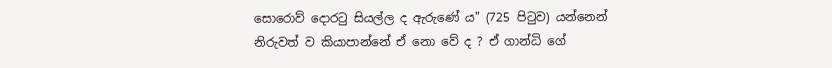සොරොව් දොරටු සියල්ල ද ඇරුණේ ය" (725 පිටුව) යන්නෙන් නිරුවත් ව කියාපාන්නේ ඒ නො වේ ද ? ඒ ගාන්ධි ගේ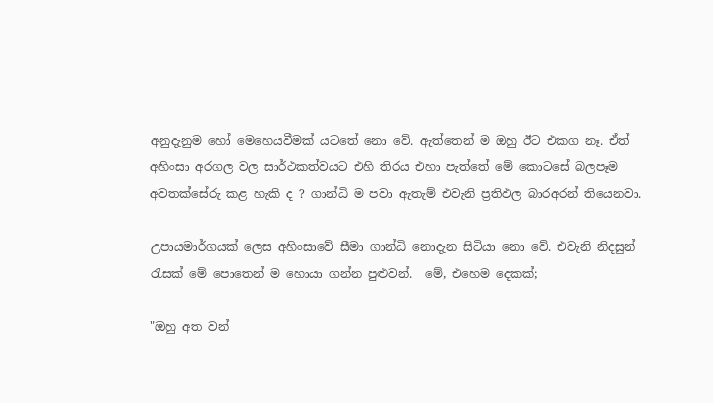අනුදැනුම හෝ මෙහෙයවීමක් යටතේ නො වේ. ඇත්තෙන් ම ඔහු ඊට එකග නෑ. ඒත් අහිංසා අරගල වල සාර්ථකත්වයට එහි තිරය එහා පැත්තේ මේ කොටසේ බලපෑම අවතක්සේරු කළ හැකි ද ? ගාන්ධි ම පවා ඇතැම් එවැනි ප්‍රතිඵල බාරඅරන් තියෙනවා.

උපායමාර්ගයක් ලෙස අහිංසාවේ සීමා ගාන්ධි නොදැන සිටියා නො වේ. එවැනි නිදසුන් රැසක් මේ පොතෙන් ම හොයා ගන්න පුළුවන්.  මේ, එහෙම දෙකක්;

"ඔහු අත වන්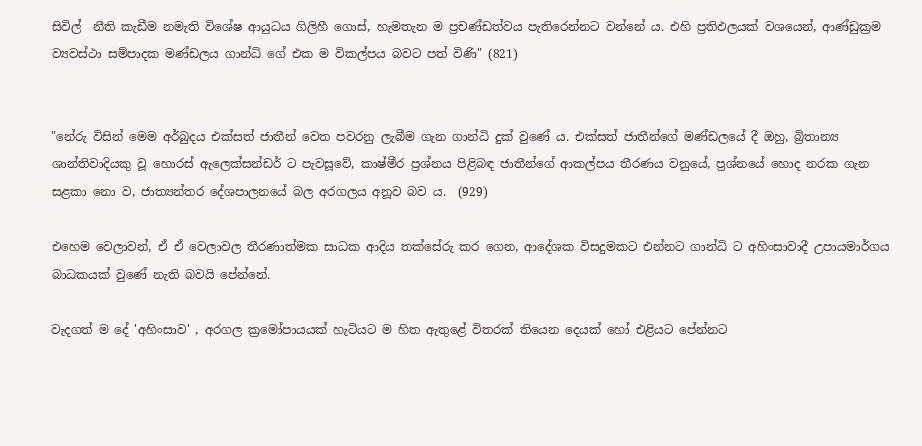සිවිල්  නීති කැඩීම නමැති විශේෂ ආයුධය ගිලිහී ගොස්, හැමතැන ම ප්‍රචණ්ඩත්වය පැතිරෙන්නට වන්නේ ය. එහි ප්‍රතිඵලයක් වශයෙන්, ආණ්ඩුක්‍රම ව්‍යවස්ථා සම්පාදක මණ්ඩලය ගාන්ධි ගේ එක ම විකල්පය බවට පත් විණි" (821)


"නේරු විසින් මෙම අර්බුදය එක්සත් ජාතීන් වෙත පවරනු ලැබීම ගැන ගාන්ධි දුක් වුණේ ය. එක්සත් ජාතීන්ගේ මණ්ඩලයේ දී ඔහු, බ්‍රිතාන්‍ය ශාන්තිවාදියකු වූ හොරස් ඇලෙක්සන්ඩර් ට පැවසූවේ, කාෂ්මීර ප්‍රශ්නය පිළිබඳ ජාතීන්ගේ ආකල්පය තීරණය වනුයේ, ප්‍රශ්නයේ හොද නරක ගැන සළකා නො ව, ජාත්‍යන්තර දේශපාලනයේ බල අරගලය අනූව බව ය.  (929)

එහෙම වෙලාවන්, ඒ ඒ වෙලාවල තීරණාත්මක සාධක ආදිය තක්සේරු කර ගෙන, ආදේශක විසදුමකට එන්නට ගාන්ධි ට අහිංසාවාදී උපායමාර්ගය බාධකයක් වුණේ නැති බවයි පේන්නේ.

වැදගත් ම දේ 'අහිංසාව' , අරගල ක්‍රමෝපායයක් හැටියට ම හිත ඇතුළේ විතරක් තියෙන දෙයක් හෝ එළියට පේන්නට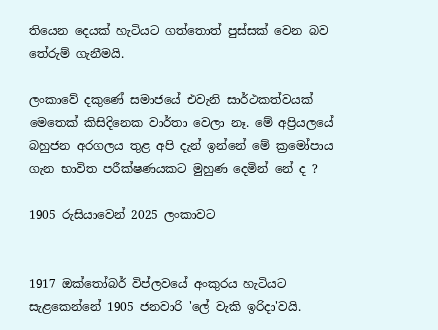තියෙන දෙයක් හැටියට ගත්තොත් පුස්සක් වෙන බව තේරුම් ගැනීමයි.

ලංකාවේ දකුණේ සමාජයේ එවැනි සාර්ථකත්වයක් මෙතෙක් කිසිදිනෙක වාර්තා වෙලා නෑ. මේ අප්‍රියලයේ බහුජන අරගලය තුළ අපි දැන් ඉන්නේ මේ ක්‍රමෝපාය ගැන භාවිත පරීක්ෂණයකට මුහුණ දෙමින් නේ ද ?

1905 රුසියාවෙන් 2025 ලංකාවට


1917 ඔක්තෝබර් විප්ලවයේ අංකුරය හැටියට සැළකෙන්නේ 1905 ජනවාරි 'ලේ වැකි ඉරිදා'වයි.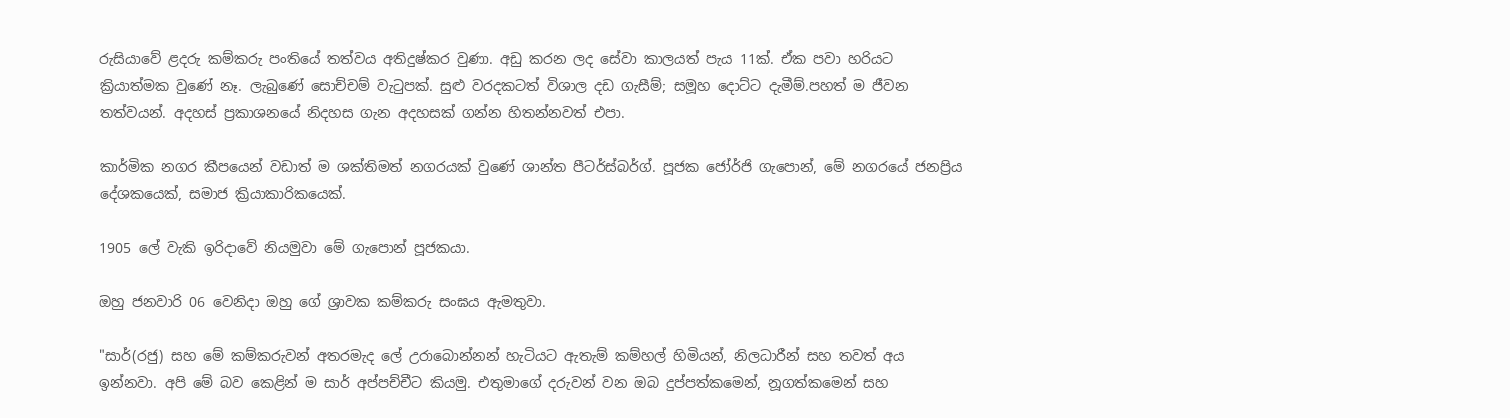රුසියාවේ ළදරු කම්කරු පංතියේ තත්වය අතිදුෂ්කර වුණා. අඩු කරන ලද සේවා කාලයත් පැය 11ක්. ඒක පවා හරියට ක්‍රියාත්මක වුණේ නෑ. ලැබුණේ සොච්චම් වැටුපක්. සුළු වරදකටත් විශාල දඩ ගැසීම්; සමූහ දොට්ට දැමීම්.පහත් ම ජීවන තත්වයන්. අදහස් ප්‍රකාශනයේ නිදහස ගැන අදහසක් ගන්න හිතන්නවත් එපා.

කාර්මික නගර කීපයෙන් වඩාත් ම ශක්තිමත් නගරයක් වුණේ ශාන්ත පීටර්ස්බර්ග්. පූජක ජෝර්ජි ගැපොන්, මේ නගරයේ ජනප්‍රිය දේශකයෙක්, සමාජ ක්‍රියාකාරිකයෙක්.

1905 ලේ වැකි ඉරිදාවේ නියමුවා මේ ගැපොන් පූජකයා.

ඔහු ජනවාරි 06 වෙනිදා ඔහු ගේ ශ්‍රාවක කම්කරු සංඝය ඇමතුවා.

"සාර්(රජු) සහ මේ කම්කරුවන් අතරමැද ලේ උරාබොන්නන් හැටියට ඇතැම් කම්හල් හිමියන්, නිලධාරීන් සහ තවත් අය ඉන්නවා. අපි මේ බව කෙළින් ම සාර් අප්පච්චීට කියමු. එතුමාගේ දරුවන් වන ඔබ දුප්පත්කමෙන්, නූගත්කමෙන් සහ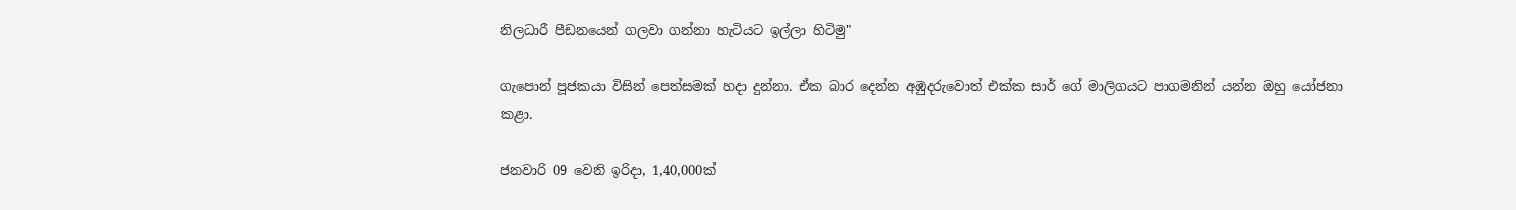නිලධාරී පීඩනයෙන් ගලවා ගන්නා හැටියට ඉල්ලා හිටිමු"

ගැපොන් පූජකයා විසින් පෙත්සමක් හදා දුන්නා. ඒක බාර දෙන්න අඹුදරුවොත් එක්ක සාර් ගේ මාලිගයට පාගමනින් යන්න ඔහු යෝජනා කළා.

ජනවාරි 09 වෙනි ඉරිදා, 1,40,000ක්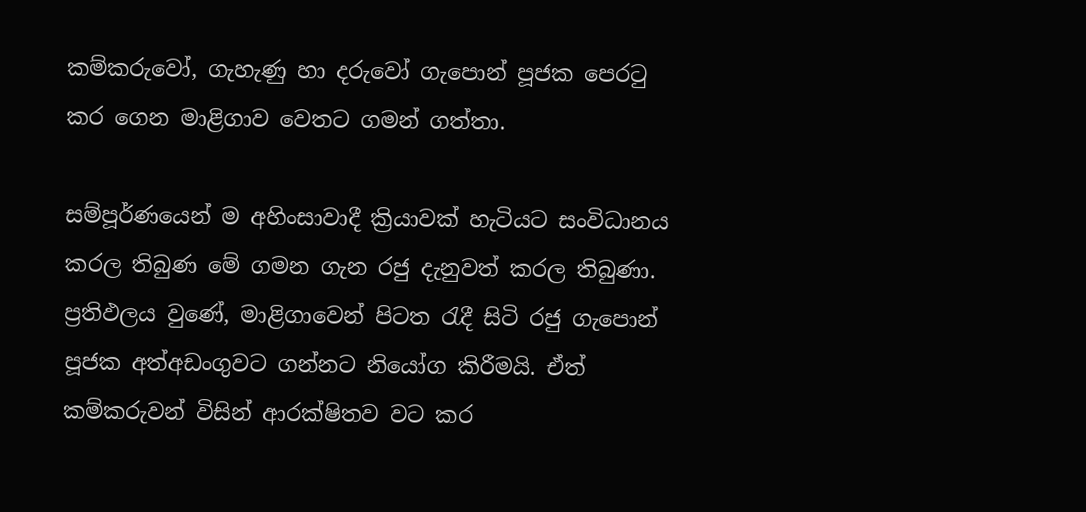කම්කරුවෝ, ගැහැණු හා දරුවෝ ගැපොන් පූජක පෙරටු කර ගෙන මාළිගාව වෙතට ගමන් ගත්තා.

සම්පූර්ණයෙන් ම අහිංසාවාදී ක්‍රියාවක් හැටියට සංවිධානය කරල තිබුණ මේ ගමන ගැන රජු දැනුවත් කරල තිබුණා.  ප්‍රතිඵලය වුණේ, මාළිගාවෙන් පිටත රැදී සිටි රජු ගැපොන් පූජක අත්අඩංගුවට ගන්නට නියෝග කිරීමයි. ඒත් කම්කරුවන් විසින් ආරක්ෂිතව වට කර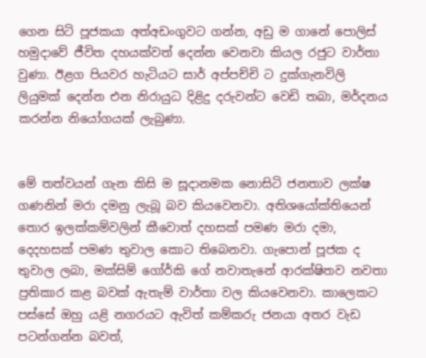ගෙන සිටි පූජකයා අත්අඩංගුවට ගන්න, අඩු ම ගානේ පොලිස් හමුදාවේ ජීවිත දහයක්වත් දෙන්න වෙනවා කියල රජුට වාර්තා වුණා. ඊළග පියවර හැටියට සාර් අප්පච්චි ට දුක්ගැනවිලි ලියුමක් දෙන්න එන නිරායුධ දිළිදු දරුවන්ට වෙඩි තබා, මර්දනය කරන්න නියෝගයක් ලැබුණා.


මේ තත්වයන් ගැන කිසි ම සූදානමක නොසිටි ජනතාව ලක්ෂ ගණනින් මරා දමනු ලැබූ බව කියවෙනවා. අතිශයෝක්තියෙන් තොර ඉලක්කම්වලින් කීවොත් දහසක් පමණ මරා දමා, දෙදහසක් පමණ තුවාල කොට තිබෙනවා. ගැපොන් පූජක ද තුවාල ලබා, මක්සිම් ගෝර්කි ගේ නවාතැනේ ආරක්ෂිතව නවතා ප්‍රතිකාර කළ බවක් ඇතැම් වාර්තා වල කියවෙනවා. කාලෙකට පස්සේ ඔහු යළි නගරයට ඇවිත් කම්කරු ජනයා අතර වැඩ පටන්ගන්න බවත්,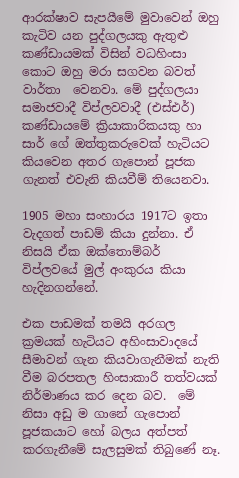ආරක්ෂාව සැපයීමේ මුවාවෙන් ඔහු කැටිව යන පුද්ගලයකු ඇතුළු කණ්ඩායමක් විසින් වධහිංසා කොට ඔහු මරා සගවන බවත් වාර්තා  වෙනවා. මේ පුද්ගලයා සමාජවාදී විප්ලවවාදී (එස්එර්) කණ්ඩායමේ ක්‍රියාකාරිකයකු හා සාර් ගේ ඔත්තුකරුවෙක් හැටියට  කියවෙන අතර ගැපොන් පූජක ගැනත් එවැනි කියවීම් තියෙනවා.

1905 මහා සංහාරය 1917ට ඉතා වැදගත් පාඩම් කියා දුන්නා. ඒ නිසයි ඒක ඔක්තොම්බර් විප්ලවයේ මුල් අංකුරය කියා හැදිනගන්නේ.

එක පාඩමක් තමයි අරගල ක්‍රමයක් හැටියට අහිංසාවාදයේ සීමාවන් ගැන කියවාගැනීමක් නැති වීම බරපතල හිංසාකාරී තත්වයක් නිර්මාණය කර දෙන බව.  මේ නිසා අඩු ම ගානේ ගැපොන් පූජකයාට හෝ බලය අත්පත් කරගැනීමේ සැලසුමක් තිබුණේ නෑ.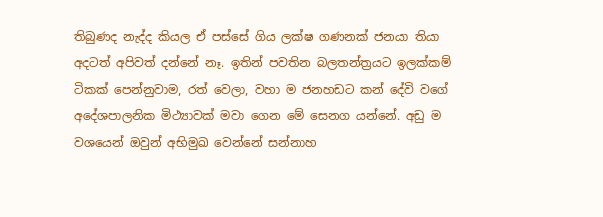තිබුණද නැද්ද කියල ඒ පස්සේ ගිය ලක්ෂ ගණනක් ජනයා තියා අදටත් අපිවත් දන්නේ නෑ. ඉතින් පවතින බලතන්ත්‍රයට ඉලක්කම් ටිකක් පෙන්නුවාම, රත් වෙලා, වහා ම ජනහඩට කන් දේවි වගේ අදේශපාලනික මිථ්‍යාවක් මවා ගෙන මේ සෙනග යන්නේ. අඩු ම වශයෙන් ඔවුන් අභිමුඛ වෙන්නේ සන්නාහ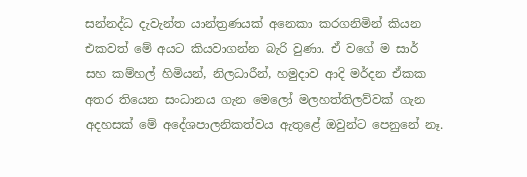සන්නද්ධ දැවැන්ත යාන්ත්‍රණයක් අනෙකා කරගනිමින් කියන එකවත් මේ අයට කියවාගන්න බැරි වුණා. ඒ වගේ ම සාර් සහ කම්හල් හිමියන්, නිලධාරීන්, හමුදාව ආදි මර්දන ඒකක අතර තියෙන සංධානය ගැන මෙලෝ මලහත්තිලව්වක් ගැන අදහසක් මේ අදේශපාලනිකත්වය ඇතුළේ ඔවුන්ට පෙනුනේ නෑ.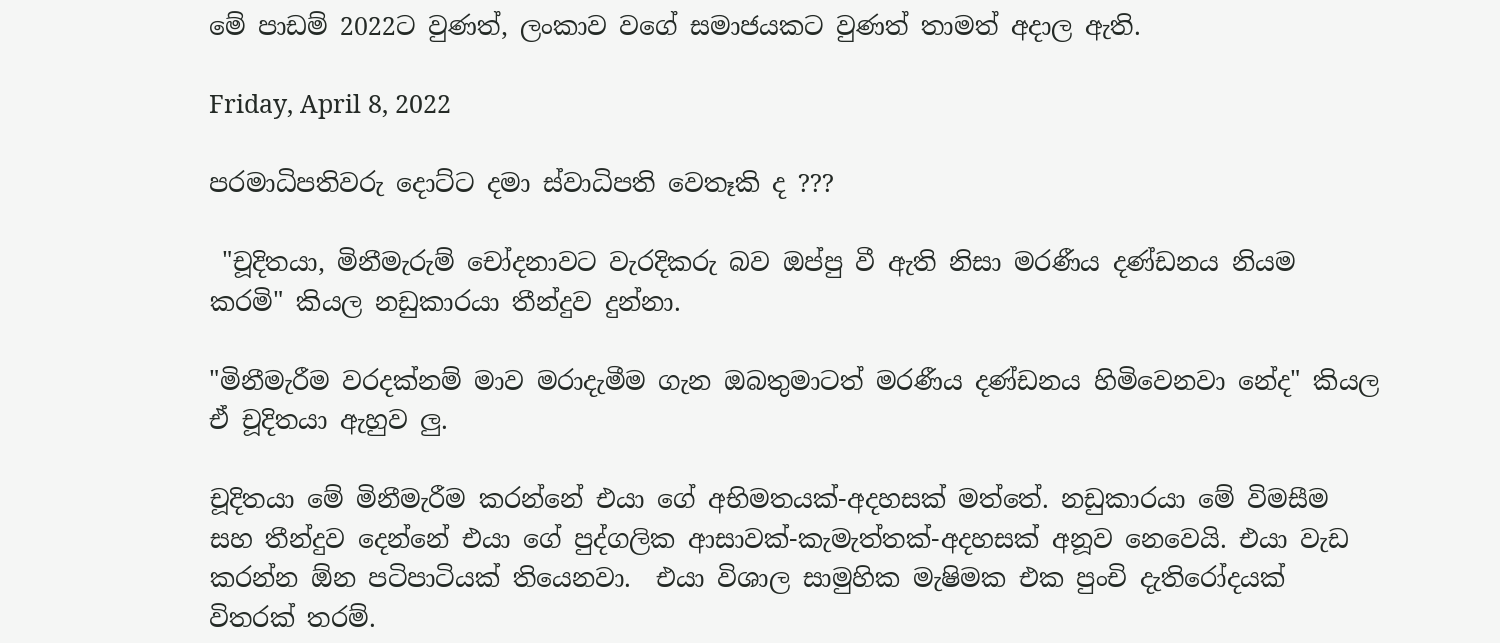මේ පාඩම් 2022ට වුණත්, ලංකාව වගේ සමාජයකට වුණත් තාමත් අදාල ඇති.

Friday, April 8, 2022

පරමාධිපතිවරු දොට්ට දමා ස්වාධිපති වෙතෑකි ද ???

 "චූදිතයා, මිනීමැරුම් චෝදනාවට වැරදිකරු බව ඔප්පු වී ඇති නිසා මරණීය දණ්ඩනය නියම කරමි" කියල නඩුකාරයා තීන්දුව දුන්නා.

"මිනීමැරීම වරදක්නම් මාව මරාදැමීම ගැන ඔබතුමාටත් මරණීය දණ්ඩනය හිමිවෙනවා නේද" කියල ඒ චූදිතයා ඇහුව ලු.

චූදිතයා මේ මිනීමැරීම කරන්නේ එයා ගේ අභිමතයක්-අදහසක් මත්තේ. නඩුකාරයා මේ විමසීම සහ තීන්දුව දෙන්නේ එයා ගේ පුද්ගලික ආසාවක්-කැමැත්තක්-අදහසක් අනූව නෙවෙයි. එයා වැඩ කරන්න ඕන පටිපාටියක් තියෙනවා.  එයා විශාල සාමුහික මැෂිමක එක පුංචි දැතිරෝදයක් විතරක් තරම්.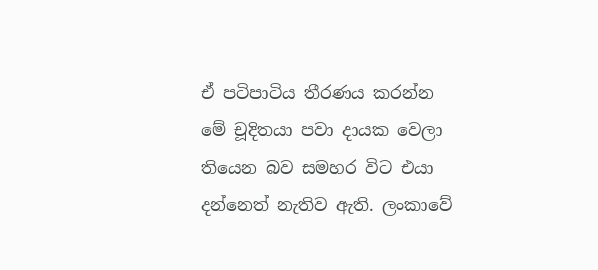ඒ පටිපාටිය තීර‍ණය කරන්න මේ චූදිතයා පවා දායක වෙලා තියෙන බව සමහර විට එයා දන්නෙත් නැතිව ඇති. ලංකාවේ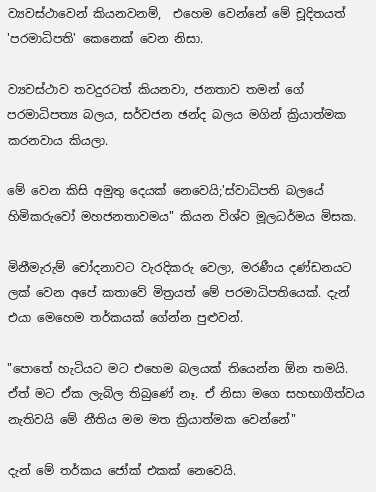ව්‍යවස්ථාවෙන් කියනවනම්,  එහෙම වෙන්නේ මේ චූදිතයත් 'පරමාධිපති' කෙනෙක් වෙන නිසා.

ව්‍යවස්ථාව තවදුරටත් කියනවා, ජනතාව තමන් ගේ පරමාධිපත්‍ය‍ බලය, සර්වජන ඡන්ද බලය මගින් ක්‍රියාත්මක කරනවාය කියලා.

මේ වෙන කිසි අමුතු දෙයක් නෙවෙයි;'ස්වාධිපති බලයේ හිමිකරුවෝ මහජනතාවමය" කියන විශ්ව මූලධර්මය මිසක.

මිනීමැරුම් චෝදනාවට වැරදිකරු වෙලා, මරණීය දණ්ඩනයට ලක් වෙන අපේ කතාවේ මිත්‍රයත් මේ පරමාධිපතියෙක්. දැන් එයා මෙහෙම තර්කයක් ගේන්න පුළුවන්.

"පොතේ හැටියට මට එහෙම බලයක් තියෙන්න ඕන තමයි. ඒත් මට ඒක ලැබිල තිබුණේ නෑ. ඒ නිසා මගෙ සහභාගීත්වය නැතිවයි මේ නීතිය මම මත ක්‍රියාත්මක වෙන්නේ"

දැන් මේ තර්කය ජෝක් එකක් නෙවෙයි.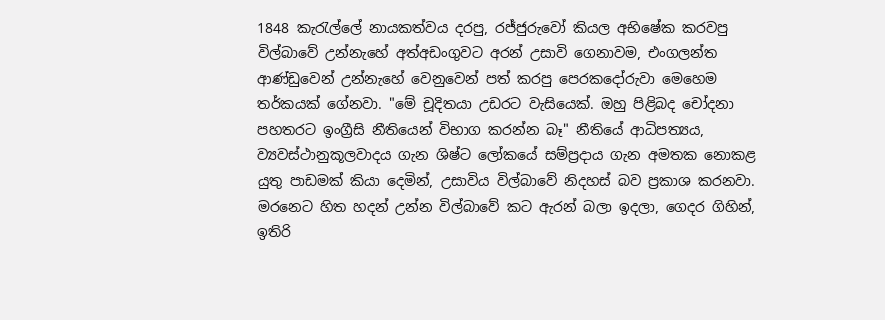1848 කැරැල්ලේ නායකත්වය දරපු, රජ්ජුරුවෝ කියල අභිෂේක කරවපු  විල්බාවේ උන්නැහේ අත්අඩංගුවට අරන් උසාවි ගෙනාවම, එංගලන්ත ආණ්ඩුවෙන් උන්නැහේ වෙනුවෙන් පත් කරපු පෙරකදෝරුවා මෙහෙම තර්කයක් ගේනවා. "මේ චූදිතයා උඩරට වැසියෙක්. ඔහු පිළිබද චෝදනා පහතරට ඉංග්‍රීසි නීතියෙන් විභාග කරන්න බෑ" නීතියේ ආධිපත්‍යය, ව්‍යවස්ථානුකූලවාදය ගැන ශිෂ්ට ලෝකයේ සම්ප්‍රදාය ගැන අමතක නොකළ යුතු පාඩමක් කියා දෙමින්, උසාවිය විල්බාවේ නිදහස් බව ප්‍රකාශ කරනවා. මරනෙට හිත හදන් උන්න විල්බාවේ කට ඇරන් බලා ඉදලා, ගෙදර ගිහින්, ඉතිරි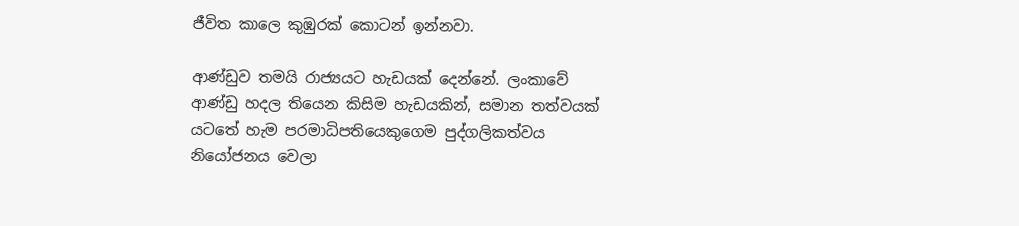ජීවිත කාලෙ කුඹුරක් කොටන් ඉන්නවා.

ආණ්ඩුව තමයි රාජ්‍යයට හැඩයක් දෙන්නේ. ලංකාවේ ආණ්ඩු හදල තියෙන කිසිම හැඩයකින්, සමාන තත්වයක් යටතේ හැම පරමාධිපතියෙකුගෙම පුද්ගලිකත්වය නියෝජනය වෙලා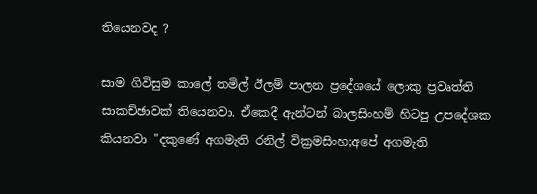තියෙනවද ?

සාම ගිවිසුම කාලේ තමිල් ඊලම් පාලන ප්‍රදේශයේ ලොකු ප්‍රවෘත්ති සාකච්ඡාවක් තියෙනවා. ඒකෙදී ඇන්ටන් බාලසිංහම් හිටපු උපදේශක කියනවා "දකුණේ අගමැති රනිල් වික්‍රමසිංහ;අපේ අගමැති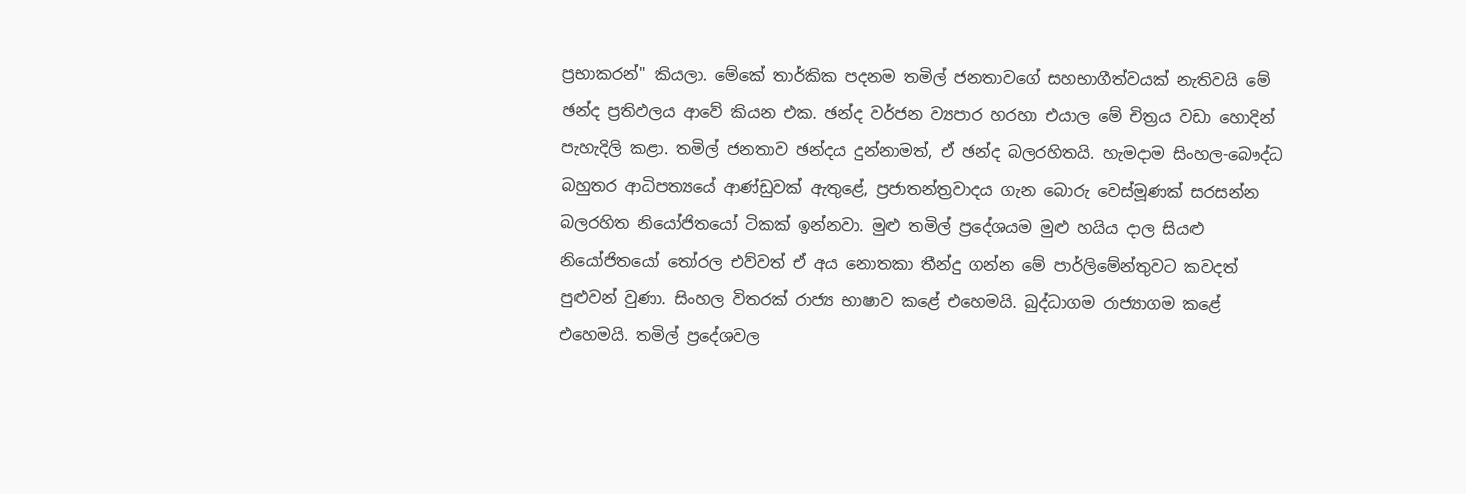ප්‍රභාකරන්" කියලා. මේකේ තාර්කික පදනම තමිල් ජනතාවගේ සහභාගීත්වයක් නැතිවයි මේ ඡන්ද ප්‍රතිඵලය ආවේ කියන එක. ඡන්ද වර්ජන ව්‍යපාර හරහා එයාල මේ චිත්‍රය වඩා හොදින් පැහැදිලි කළා. තමිල් ජනතාව ඡන්දය දුන්නාමත්, ඒ ඡන්ද බලරහිතයි. හැමදාම සිංහල-බෞද්ධ බහුතර ආධිපත්‍යයේ ආණ්ඩුවක් ඇතුළේ, ප්‍රජාතන්ත්‍රවාදය ගැන බොරු වෙස්මූණක් සරසන්න බලරහිත නියෝජිතයෝ ටිකක් ඉන්නවා. මුළු තමිල් ප්‍රදේශයම මුළු හයිය දාල සියළු නියෝජිතයෝ තෝරල එව්වත් ඒ අය නොතකා තීන්දු ගන්න මේ පාර්ලිමේන්තුවට කවදත් පුළුවන් වුණා. සිංහල විතරක් රාජ්‍ය භාෂාව කළේ එහෙමයි. බුද්ධාගම රාජ්‍යාගම කළේ එහෙමයි. තමිල් ප්‍රදේශවල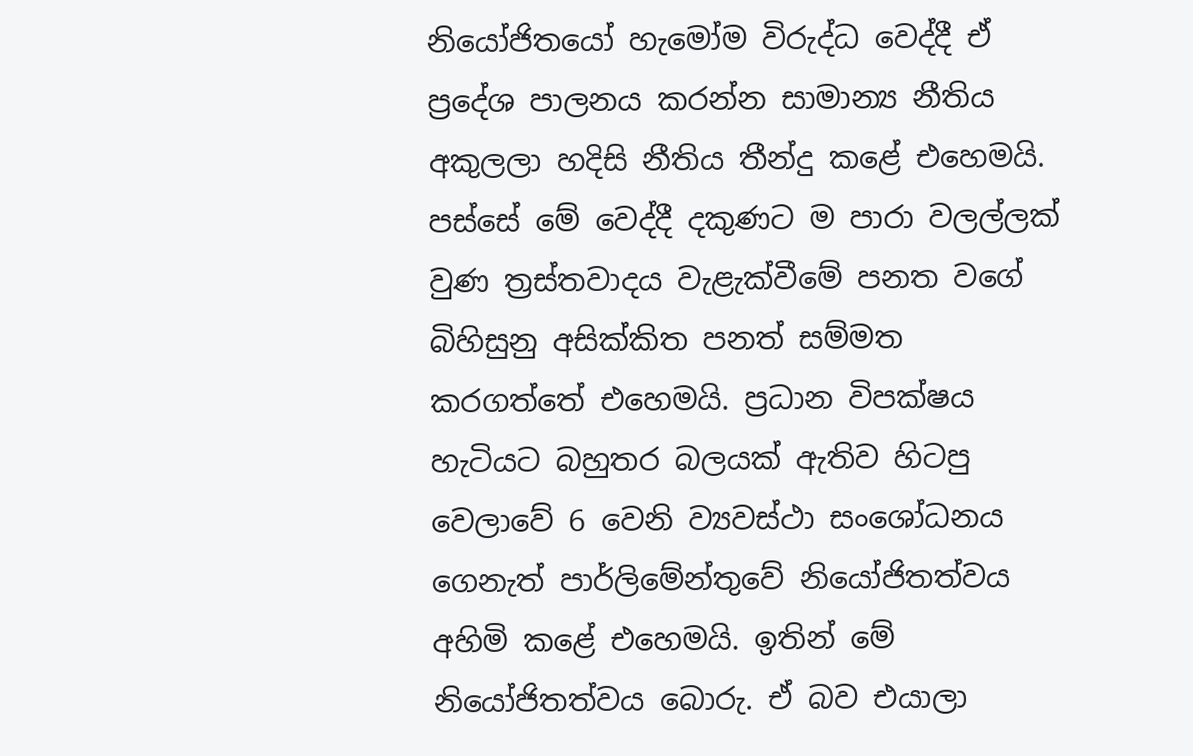නියෝජිතයෝ හැමෝම විරුද්ධ වෙද්දී ඒ ප්‍රදේශ පාලනය කරන්න සාමාන්‍ය නීතිය අකුලලා හදිසි නීතිය තීන්දු කළේ එහෙමයි. පස්සේ මේ වෙද්දී දකුණට ම පාරා වලල්ලක් වුණ ත්‍රස්තවාදය වැළැක්වීමේ පනත වගේ බිහිසුනු අසික්කිත පනත් සම්මත කරගත්තේ එහෙමයි. ප්‍රධාන විපක්ෂය හැටියට බහුතර බලයක් ඇතිව හිටපු වෙලාවේ 6 වෙනි ව්‍යවස්ථා සංශෝධනය ගෙනැත් පාර්ලිමේන්තුවේ නියෝජිතත්වය අහිමි කළේ එහෙමයි. ඉතින් මේ නියෝජිතත්වය බොරු. ඒ බව එයාලා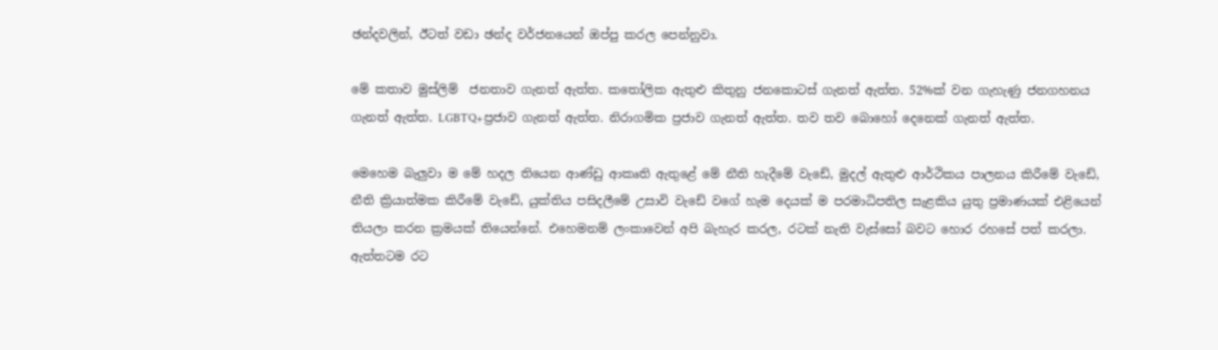ඡන්දවලින්, ඊටත් වඩා ඡන්ද වර්ජනයෙන් ඔප්පු කරල පෙන්නුවා.

මේ කතාව මුස්ලිම්  ජනතාව ගැනත් ඇත්ත. කතෝලික ඇතුළු කිතුනු ජනකොටස් ගැනත් ඇත්ත. 52%ක් වන ගැහැණු ජනගහනය ගැනත් ඇත්ත. LGBTQ+ප්‍රජාව ගැනත් ඇත්ත. නිරාගමික ප්‍රජාව ගැනත් ඇත්ත. තව තව බොහෝ දෙනෙක් ගැනත් ඇත්ත.

මෙහෙම බැලුවා ම මේ හදල තියෙන ආණ්ඩු ආකෘති ඇතුළේ මේ නීති හැදීමේ වැඩේ, මුදල් ඇතුළු ආර්ථිකය පාලනය කිරීමේ වැඩේ, නීති ක්‍රියාත්මක කිරීමේ වැඩේ, යුක්තිය පසිදලීමේ උසාවි වැඩේ වගේ හැම දෙයක් ම පරමාධිපතිල සැළකිය යුතු ප්‍රමාණයක් එළියෙන් තියලා කරන ක්‍රමයක් තියෙන්නේ. එහෙමනම් ලංකාවෙන් අපි බැහැර කරල, රටක් නැති වැස්සෝ බවට හොර රහසේ පත් කරලා. ඇත්තටම රට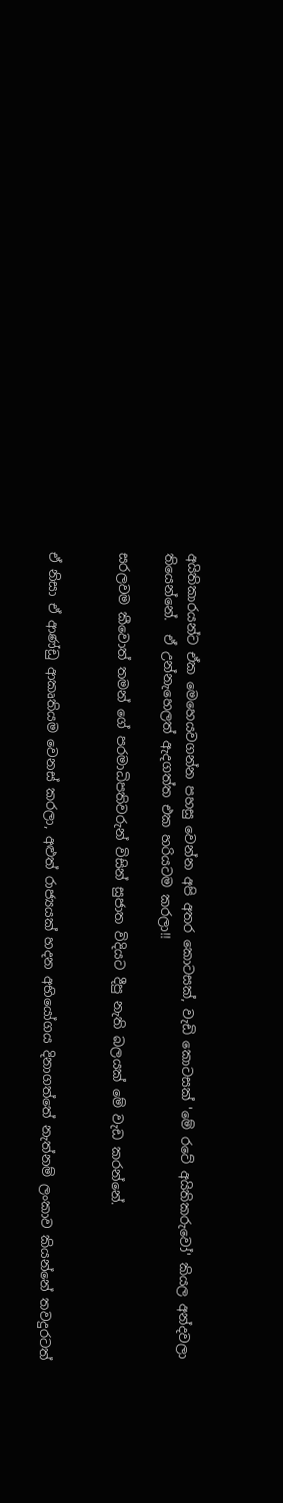අයිතිකාරයන්ට ඒක මෙහෙයවගන්න පහසු වෙන්න අපි අතර කොටසක්, වැඩි කොටසක් 'මේ රටේ අයිතිකරුවෝ' කියල අන්දවලා තියෙන්නේ.  ඒ උන්නැහෙලත් ඇදගත්ත එක හරියටම කරලා!!

සරලවම කීවොත් තමන් ගේ පරමාධිපතිවරුන් විසින් සුජාත විදියට දීපු නැති බලයක් මේ වැඩ කරන්නේ.


ඒ නිසා ඒ ආණ්ඩු ආකෘතියම වෙනස් කරලා, අළුත් රාජ්‍යයක් හදන අභියෝගය දිනාගත්තේ නැත්නම් ලංකාව කියන්නේ තවදුරටත්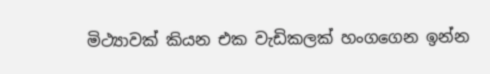මිථ්‍යාවක් කියන එක වැඩිකලක් හංගගෙන ඉන්න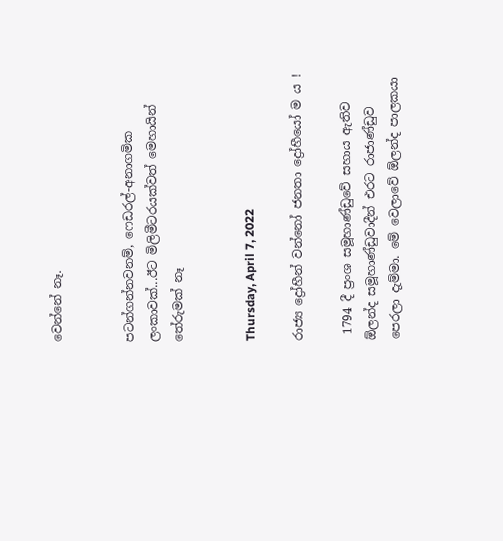වෙන්නේ නෑ.


පටන්ගන්නවනම්, ෆෙඩරල්-අනාගමික ලංකාවක්...ඊට මිලිමීටරයක්වත් මෙහායින් තේරුමක් නෑ


Thursday, April 7, 2022

රාජ්‍ය ද්‍රෝහීන් වන්නෝ ජනතා ද්‍රෝහීයෝ ම ය !

 1794 දී ප්‍රංශ සමූහාණ්ඩුවේ සහාය ඇතිව ඕලන්ද සමූහාණ්ඩුවාදීන් එරට රාජාණ්ඩුව පෙරලා දැම්මා. මේ වෙලාවේ ඕලන්ද පාලකයා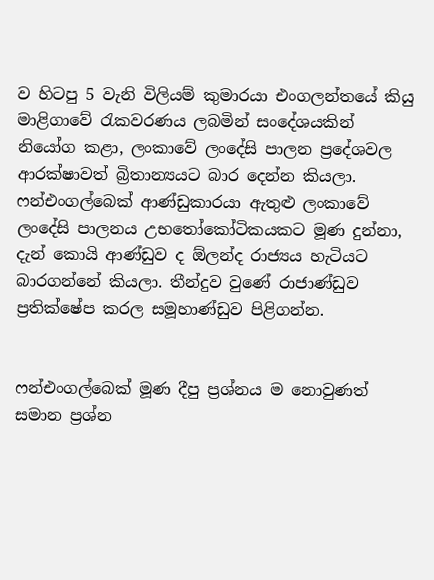ව හිටපු 5 වැනි විලියම් කුමාරයා එංගලන්තයේ කියු මාළිගාවේ රැකවරණය ලබමින් සංදේශයකින් නියෝග කළා, ලංකාවේ ලංදේසි පාලන ප්‍රදේශවල ආරක්ෂාවත් බ්‍රිතාන්‍යයට බාර දෙන්න කියලා.  ෆන්එංගල්බෙක් ආණ්ඩුකාරයා ඇතුළු ලංකාවේ ලංදේසි පාලනය උභතෝකෝටිකයකට මූණ දුන්නා, දැන් කොයි ආණ්ඩුව ද ඕලන්ද රාජ්‍යය හැටියට බාරගන්නේ කියලා. තීන්දුව වුණේ රාජාණ්ඩුව ප්‍රතික්ෂේප කරල සමූහාණ්ඩුව පිළිගන්න.


ෆන්එංගල්බෙක් මූණ දීපු ප්‍රශ්නය ම නොවුණත් සමාන ප්‍රශ්න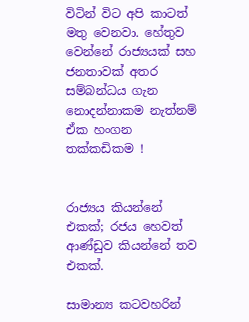විටින් විට අපි කාටත් මතු වෙනවා. හේතුව වෙන්නේ රාජ්‍යයක් සහ ජනතාවක් අතර සම්බන්ධය ගැන නොදන්නාකම නැත්නම් ඒක හංගන තක්කඩිකම !


රාජ්‍යය කියන්නේ එකක්; රජය හෙවත් ආණ්ඩුව කියන්නේ තව එකක්.

සාමාන්‍ය කටවහරින්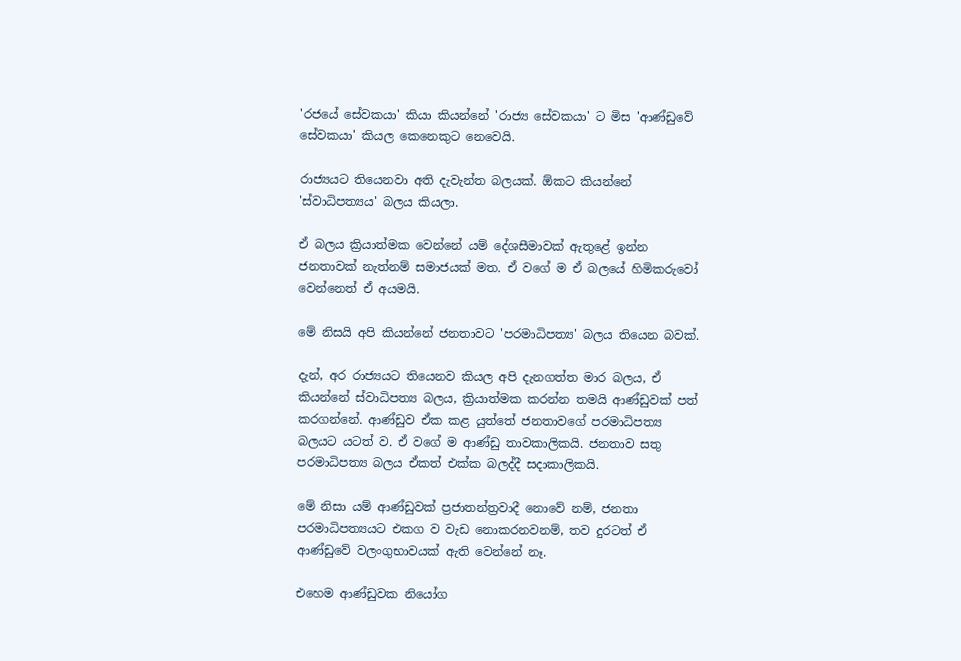'රජයේ සේවකයා' කියා කියන්නේ 'රාජ්‍ය සේවකයා' ට මිස 'ආණ්ඩුවේ සේවකයා' කියල කෙනෙකුට නෙවෙයි.

රාජ්‍යයට තියෙනවා අති දැවැන්ත බලයක්. ඕකට කියන්නේ 'ස්වාධිපත්‍යය' බලය කියලා.

ඒ බලය ක්‍රියාත්මක වෙන්නේ යම් දේශසීමාවක් ඇතුළේ ඉන්න ජනතාවක් නැත්නම් සමාජයක් මත. ඒ වගේ ම ඒ බලයේ හිමිකරුවෝ වෙන්නෙත් ඒ අයමයි.

මේ නිසයි අපි කියන්නේ ජනතාවට 'පරමාධිපත්‍ය' බලය තියෙන බවක්.

දැන්, අර රාජ්‍යයට තියෙනව කියල අපි දැනගත්ත මාර බලය, ඒ කියන්නේ ස්වාධිපත්‍ය බලය, ක්‍රියාත්මක කරන්න තමයි ආණ්ඩුවක් පත් කරගන්නේ. ආණ්ඩුව ඒක කළ යුත්තේ ජනතාවගේ පරමාධිපත්‍ය බලයට යටත් ව. ඒ වගේ ම ආණ්ඩු තාවකාලිකයි. ජනතාව සතු පරමාධිපත්‍ය බලය ඒකත් එක්ක බලද්දී සදාකාලිකයි.

මේ නිසා යම් ආණ්ඩුවක් ප්‍රජාතන්ත්‍රවාදී නොවේ නම්, ජනතා පරමාධිපත්‍යයට එකග ව වැඩ නොකරනවනම්, තව දුරටත් ඒ ආණ්ඩුවේ වලංගුභාවයක් ඇති වෙන්නේ නෑ.

එහෙම ආණ්ඩුවක නියෝග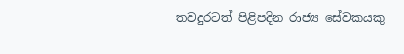තවදුරටත් පිළිපදින රාජ්‍ය සේවකයකු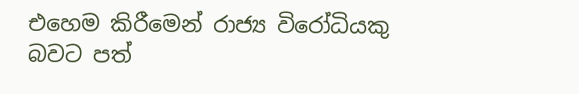එහෙම කිරීමෙන් රාජ්‍ය විරෝධියකු බවට පත්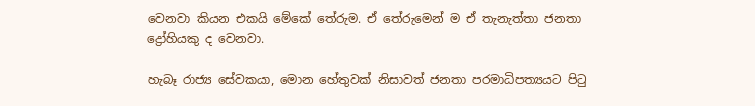වෙනවා කියන එකයි මේකේ තේරුම. ඒ තේරුමෙන් ම ඒ තැනැත්තා ජනතා ද්‍රෝහියකු ද වෙනවා.

හැබෑ රාජ්‍ය සේවකයා, මොන හේතුවක් නිසාවත් ජනතා පරමාධිපත්‍යයට පිටු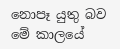නොපෑ යුතු බව මේ කාලයේ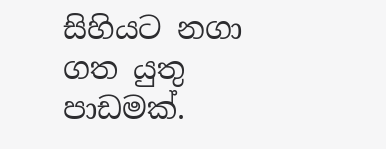සිහියට නගා ගත යුතු පාඩමක්.